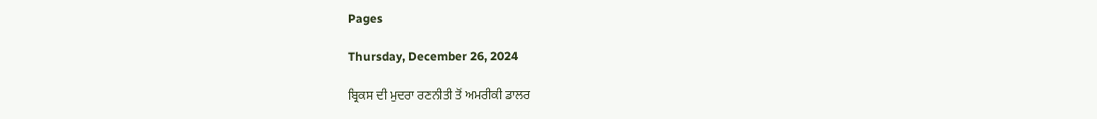Pages

Thursday, December 26, 2024

ਬ੍ਰਿਕਸ ਦੀ ਮੁਦਰਾ ਰਣਨੀਤੀ ਤੋਂ ਅਮਰੀਕੀ ਡਾਲਰ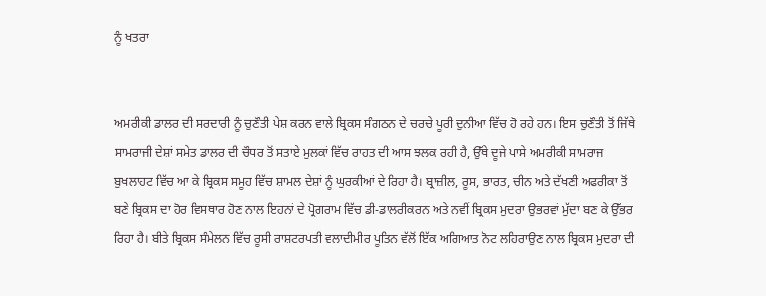ਨੂੰ ਖਤਰਾ


ਅਮਰੀਕੀ ਡਾਲਰ ਦੀ ਸਰਦਾਰੀ ਨੂੰ ਚੁਣੌਤੀ ਪੇਸ਼ ਕਰਨ ਵਾਲੇ ਬ੍ਰਿਕਸ ਸੰਗਠਨ ਦੇ ਚਰਚੇ ਪੂਰੀ ਦੁਨੀਆ ਵਿੱਚ ਹੋ ਰਹੇ ਹਨ। ਇਸ ਚੁਣੌਤੀ ਤੋਂ ਜਿੱਥੇ ਸਾਮਰਾਜੀ ਦੇਸ਼ਾਂ ਸਮੇਤ ਡਾਲਰ ਦੀ ਚੌਧਰ ਤੋਂ ਸਤਾਏ ਮੁਲਕਾਂ ਵਿੱਚ ਰਾਹਤ ਦੀ ਆਸ ਝਲਕ ਰਹੀ ਹੈ, ਉੱਥੇ ਦੂਜੇ ਪਾਸੇ ਅਮਰੀਕੀ ਸਾਮਰਾਜ ਬੁਖਲਾਹਟ ਵਿੱਚ ਆ ਕੇ ਬ੍ਰਿਕਸ ਸਮੂਹ ਵਿੱਚ ਸ਼ਾਮਲ ਦੇਸ਼ਾਂ ਨੂੰ ਘੁਰਕੀਆਂ ਦੇ ਰਿਹਾ ਹੈ। ਬ੍ਰਾਜ਼ੀਲ, ਰੂਸ, ਭਾਰਤ, ਚੀਨ ਅਤੇ ਦੱਖਣੀ ਅਫਰੀਕਾ ਤੋਂ ਬਣੇ ਬ੍ਰਿਕਸ ਦਾ ਹੋਰ ਵਿਸਥਾਰ ਹੋਣ ਨਾਲ ਇਹਨਾਂ ਦੇ ਪ੍ਰੋਗਰਾਮ ਵਿੱਚ ਡੀ-ਡਾਲਰੀਕਰਨ ਅਤੇ ਨਵੀਂ ਬ੍ਰਿਕਸ ਮੁਦਰਾ ਉਭਰਵਾਂ ਮੁੱਦਾ ਬਣ ਕੇ ਉੱਭਰ ਰਿਹਾ ਹੈ। ਬੀਤੇ ਬ੍ਰਿਕਸ ਸੰਮੇਲਨ ਵਿੱਚ ਰੂਸੀ ਰਾਸ਼ਟਰਪਤੀ ਵਲਾਦੀਮੀਰ ਪੂਤਿਨ ਵੱਲੋਂ ਇੱਕ ਅਗਿਆਤ ਨੋਟ ਲਹਿਰਾਉਣ ਨਾਲ ਬ੍ਰਿਕਸ ਮੁਦਰਾ ਦੀ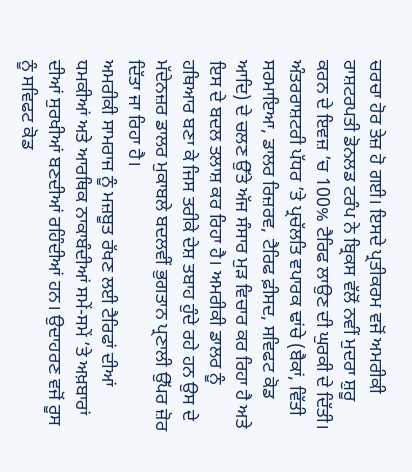ਚਰਚਾ ਹੋਰ ਤੇਜ਼ ਹੋ ਗਈ। ਇਸਦੇ ਪ੍ਰਤੀਕਰਮ ਵਜੋਂ ਅਮਰੀਕੀ ਰਾਸ਼ਟਰਪਤੀ ਡੋਨਲਡ ਟਰੰਪ ਨੇ ਬ੍ਰਿਕਸ ਵੱਲੋਂ ਨਵੀਂ ਮੁਦਰਾ ਸ਼ੁਰੂ ਕਰਨ ਦੇ ਇਵਜ਼ ’ਚ 100% ਟੈਰਿਫ ਲਾਉਣ ਦੀ ਘੁਰਕੀ ਦੇ ਦਿੱਤੀ। ਅੰਤਰਰਾਸ਼ਟਰੀ ਪੱਧਰ ’ਤੇ ਪ੍ਰਚੱਲਤਿ ਵਪਾਰਕ ਢਾਂਚੇ (ਬੈਕਾਂ, ਵਿੱਤੀ ਸਰਮਾਇਆ, ਡਾਲਰ ਰਿਜ਼ਰਵ, ਟੈਰਿਫ ਫ਼ੀਸਦ, ਸਵਿਫਟ ਕੋਡ ਆਦਿ) ਦੇ ਚਲਣ ਉੱਤੇ ਅੱਜ ਸੰਸਾਰ ਮੁੜ ਵਿਚਾਰ ਕਰ ਰਿਹਾ ਹੈ ਅਤੇ ਇਸ ਦੇ ਬਦਲ ਤਲਾਸ਼ ਕਰ ਰਿਹਾ ਹੈ। ਅਮਰੀਕੀ ਡਾਲਰ ਨੂੰ ਹਥਿਆਰ ਬਣਾ ਕੇ ਜਿਸ ਤਰੀਕੇ ਦੇਸ਼ ਤਬਾਹ ਹੁੰਦੇ ਰਹੇ ਹਨ ਉਸ ਦੇ ਮੱਦੇਨਜ਼ਰ ਡਾਲਰ ਮੁਕਾਬਲੇ ਬਦਲਵੀਂ ਭੁਗਤਾਨ ਪ੍ਰਣਾਲੀ ਉੱਪਰ ਜ਼ੋਰ ਦਿੱਤਾ ਜਾ ਰਿਹਾ ਹੈ।
ਅਮਰੀਕੀ ਸਾਮਰਾਜ ਨੂੰ ਮਜ਼ਬੂਤ ਰੱਖਣ ਲਈ ਟੈਰਿਫਾਂ ਦੀਆਂ ਧਮਕੀਆਂ ਅਤੇ ਆਰਥਿਕ ਨਾਕਾਬੰਦੀਆਂ ਸਮੇਂ-ਸਮੇਂ ’ਤੇ ਅਖ਼ਬਾਰਾਂ ਦੀਆਂ ਸੁਰਖੀਆਂ ਬਣਦੀਆਂ ਰਹਿੰਦੀਆਂ ਹਨ। ਉਦਾਹਰਣ ਵਜੋਂ ਰੂਸ ਨੂੰ ਸਵਿਫਟ ਕੋਡ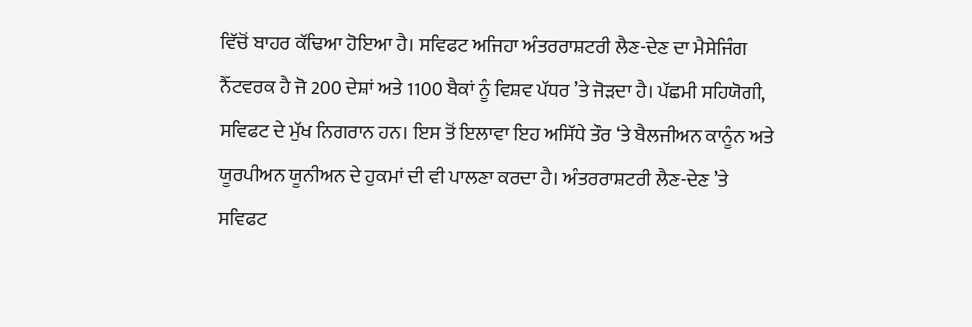ਵਿੱਚੋਂ ਬਾਹਰ ਕੱਢਿਆ ਹੋਇਆ ਹੈ। ਸਵਿਫਟ ਅਜਿਹਾ ਅੰਤਰਰਾਸ਼ਟਰੀ ਲੈਣ-ਦੇਣ ਦਾ ਮੈਸੇਜਿੰਗ ਨੈੱਟਵਰਕ ਹੈ ਜੋ 200 ਦੇਸ਼ਾਂ ਅਤੇ 1100 ਬੈਕਾਂ ਨੂੰ ਵਿਸ਼ਵ ਪੱਧਰ ’ਤੇ ਜੋੜਦਾ ਹੈ। ਪੱਛਮੀ ਸਹਿਯੋਗੀ, ਸਵਿਫਟ ਦੇ ਮੁੱਖ ਨਿਗਰਾਨ ਹਨ। ਇਸ ਤੋਂ ਇਲਾਵਾ ਇਹ ਅਸਿੱਧੇ ਤੌਰ ‘ਤੇ ਬੈਲਜੀਅਨ ਕਾਨੂੰਨ ਅਤੇ ਯੂਰਪੀਅਨ ਯੂਨੀਅਨ ਦੇ ਹੁਕਮਾਂ ਦੀ ਵੀ ਪਾਲਣਾ ਕਰਦਾ ਹੈ। ਅੰਤਰਰਾਸ਼ਟਰੀ ਲੈਣ-ਦੇਣ ’ਤੇ ਸਵਿਫਟ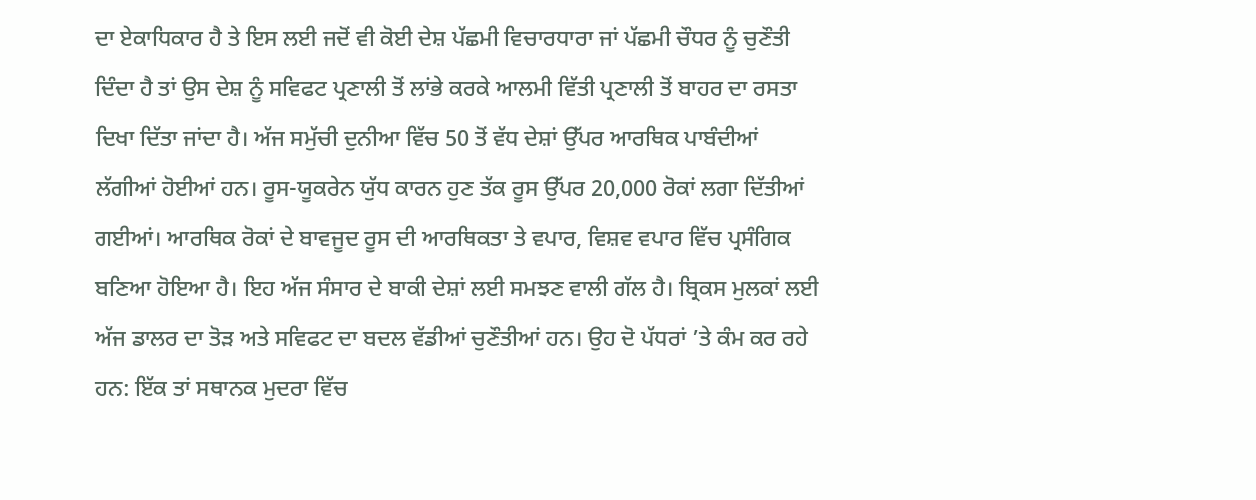ਦਾ ਏਕਾਧਿਕਾਰ ਹੈ ਤੇ ਇਸ ਲਈ ਜਦੋਂ ਵੀ ਕੋਈ ਦੇਸ਼ ਪੱਛਮੀ ਵਿਚਾਰਧਾਰਾ ਜਾਂ ਪੱਛਮੀ ਚੌਧਰ ਨੂੰ ਚੁਣੌਤੀ ਦਿੰਦਾ ਹੈ ਤਾਂ ਉਸ ਦੇਸ਼ ਨੂੰ ਸਵਿਫਟ ਪ੍ਰਣਾਲੀ ਤੋਂ ਲਾਂਭੇ ਕਰਕੇ ਆਲਮੀ ਵਿੱਤੀ ਪ੍ਰਣਾਲੀ ਤੋਂ ਬਾਹਰ ਦਾ ਰਸਤਾ ਦਿਖਾ ਦਿੱਤਾ ਜਾਂਦਾ ਹੈ। ਅੱਜ ਸਮੁੱਚੀ ਦੁਨੀਆ ਵਿੱਚ 50 ਤੋਂ ਵੱਧ ਦੇਸ਼ਾਂ ਉੱਪਰ ਆਰਥਿਕ ਪਾਬੰਦੀਆਂ ਲੱਗੀਆਂ ਹੋਈਆਂ ਹਨ। ਰੂਸ-ਯੂਕਰੇਨ ਯੁੱਧ ਕਾਰਨ ਹੁਣ ਤੱਕ ਰੂਸ ਉੱਪਰ 20,000 ਰੋਕਾਂ ਲਗਾ ਦਿੱਤੀਆਂ ਗਈਆਂ। ਆਰਥਿਕ ਰੋਕਾਂ ਦੇ ਬਾਵਜੂਦ ਰੂਸ ਦੀ ਆਰਥਿਕਤਾ ਤੇ ਵਪਾਰ, ਵਿਸ਼ਵ ਵਪਾਰ ਵਿੱਚ ਪ੍ਰਸੰਗਿਕ ਬਣਿਆ ਹੋਇਆ ਹੈ। ਇਹ ਅੱਜ ਸੰਸਾਰ ਦੇ ਬਾਕੀ ਦੇਸ਼ਾਂ ਲਈ ਸਮਝਣ ਵਾਲੀ ਗੱਲ ਹੈ। ਬ੍ਰਿਕਸ ਮੁਲਕਾਂ ਲਈ ਅੱਜ ਡਾਲਰ ਦਾ ਤੋੜ ਅਤੇ ਸਵਿਫਟ ਦਾ ਬਦਲ ਵੱਡੀਆਂ ਚੁਣੌਤੀਆਂ ਹਨ। ਉਹ ਦੋ ਪੱਧਰਾਂ ’ਤੇ ਕੰਮ ਕਰ ਰਹੇ ਹਨ: ਇੱਕ ਤਾਂ ਸਥਾਨਕ ਮੁਦਰਾ ਵਿੱਚ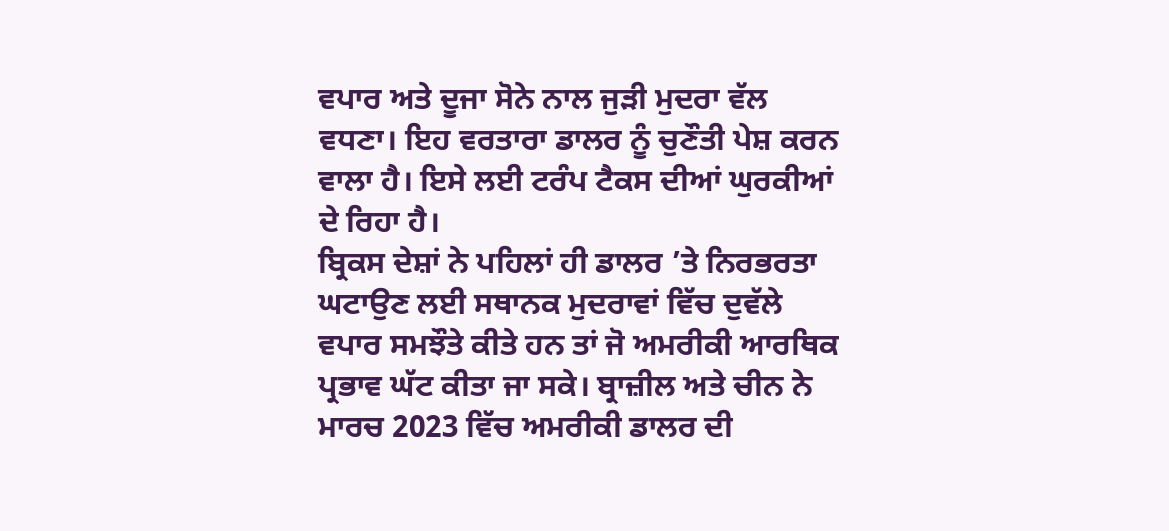ਵਪਾਰ ਅਤੇ ਦੂਜਾ ਸੋਨੇ ਨਾਲ ਜੁੜੀ ਮੁਦਰਾ ਵੱਲ ਵਧਣਾ। ਇਹ ਵਰਤਾਰਾ ਡਾਲਰ ਨੂੰ ਚੁਣੌਤੀ ਪੇਸ਼ ਕਰਨ ਵਾਲਾ ਹੈ। ਇਸੇ ਲਈ ਟਰੰਪ ਟੈਕਸ ਦੀਆਂ ਘੁਰਕੀਆਂ ਦੇ ਰਿਹਾ ਹੈ।
ਬ੍ਰਿਕਸ ਦੇਸ਼ਾਂ ਨੇ ਪਹਿਲਾਂ ਹੀ ਡਾਲਰ ’ਤੇ ਨਿਰਭਰਤਾ ਘਟਾਉਣ ਲਈ ਸਥਾਨਕ ਮੁਦਰਾਵਾਂ ਵਿੱਚ ਦੁਵੱਲੇ ਵਪਾਰ ਸਮਝੌਤੇ ਕੀਤੇ ਹਨ ਤਾਂ ਜੋ ਅਮਰੀਕੀ ਆਰਥਿਕ ਪ੍ਰਭਾਵ ਘੱਟ ਕੀਤਾ ਜਾ ਸਕੇ। ਬ੍ਰਾਜ਼ੀਲ ਅਤੇ ਚੀਨ ਨੇ ਮਾਰਚ 2023 ਵਿੱਚ ਅਮਰੀਕੀ ਡਾਲਰ ਦੀ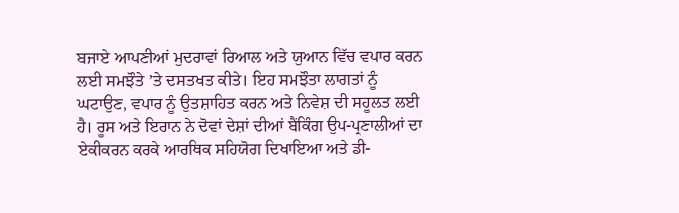ਬਜਾਏ ਆਪਣੀਆਂ ਮੁਦਰਾਵਾਂ ਰਿਆਲ ਅਤੇ ਯੁਆਨ ਵਿੱਚ ਵਪਾਰ ਕਰਨ ਲਈ ਸਮਝੌਤੇ ’ਤੇ ਦਸਤਖਤ ਕੀਤੇ। ਇਹ ਸਮਝੌਤਾ ਲਾਗਤਾਂ ਨੂੰ ਘਟਾਉਣ, ਵਪਾਰ ਨੂੰ ਉਤਸ਼ਾਹਿਤ ਕਰਨ ਅਤੇ ਨਿਵੇਸ਼ ਦੀ ਸਹੂਲਤ ਲਈ ਹੈ। ਰੂਸ ਅਤੇ ਇਰਾਨ ਨੇ ਦੋਵਾਂ ਦੇਸ਼ਾਂ ਦੀਆਂ ਬੈਂਕਿੰਗ ਉਪ-ਪ੍ਰਣਾਲੀਆਂ ਦਾ ਏਕੀਕਰਨ ਕਰਕੇ ਆਰਥਿਕ ਸਹਿਯੋਗ ਦਿਖਾਇਆ ਅਤੇ ਡੀ-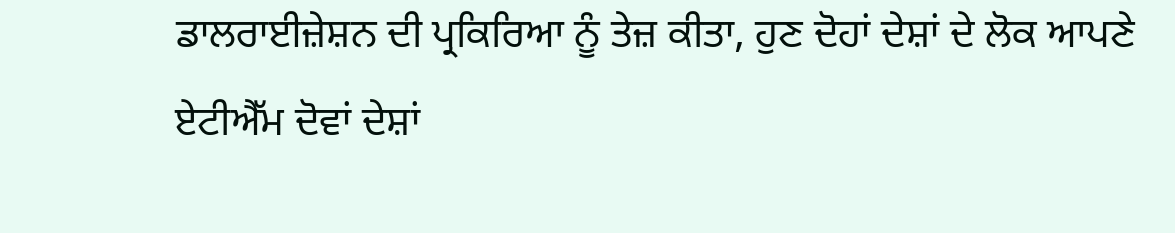ਡਾਲਰਾਈਜ਼ੇਸ਼ਨ ਦੀ ਪ੍ਰਕਿਰਿਆ ਨੂੰ ਤੇਜ਼ ਕੀਤਾ, ਹੁਣ ਦੋਹਾਂ ਦੇਸ਼ਾਂ ਦੇ ਲੋਕ ਆਪਣੇ ਏਟੀਐੱਮ ਦੋਵਾਂ ਦੇਸ਼ਾਂ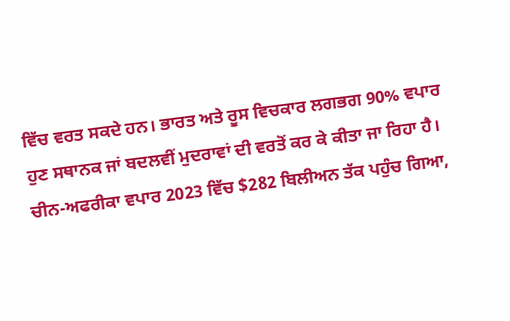ਵਿੱਚ ਵਰਤ ਸਕਦੇ ਹਨ। ਭਾਰਤ ਅਤੇ ਰੂਸ ਵਿਚਕਾਰ ਲਗਭਗ 90% ਵਪਾਰ ਹੁਣ ਸਥਾਨਕ ਜਾਂ ਬਦਲਵੀਂ ਮੁਦਰਾਵਾਂ ਦੀ ਵਰਤੋਂ ਕਰ ਕੇ ਕੀਤਾ ਜਾ ਰਿਹਾ ਹੈ। ਚੀਨ-ਅਫਰੀਕਾ ਵਪਾਰ 2023 ਵਿੱਚ $282 ਬਿਲੀਅਨ ਤੱਕ ਪਹੁੰਚ ਗਿਆ,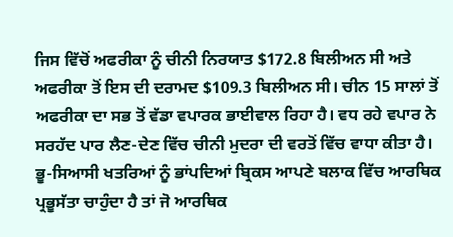ਜਿਸ ਵਿੱਚੋਂ ਅਫਰੀਕਾ ਨੂੰ ਚੀਨੀ ਨਿਰਯਾਤ $172.8 ਬਿਲੀਅਨ ਸੀ ਅਤੇ ਅਫਰੀਕਾ ਤੋਂ ਇਸ ਦੀ ਦਰਾਮਦ $109.3 ਬਿਲੀਅਨ ਸੀ। ਚੀਨ 15 ਸਾਲਾਂ ਤੋਂ ਅਫਰੀਕਾ ਦਾ ਸਭ ਤੋਂ ਵੱਡਾ ਵਪਾਰਕ ਭਾਈਵਾਲ ਰਿਹਾ ਹੈ। ਵਧ ਰਹੇ ਵਪਾਰ ਨੇ ਸਰਹੱਦ ਪਾਰ ਲੈਣ-ਦੇਣ ਵਿੱਚ ਚੀਨੀ ਮੁਦਰਾ ਦੀ ਵਰਤੋਂ ਵਿੱਚ ਵਾਧਾ ਕੀਤਾ ਹੈ।
ਭੂ-ਸਿਆਸੀ ਖਤਰਿਆਂ ਨੂੰ ਭਾਂਪਦਿਆਂ ਬ੍ਰਿਕਸ ਆਪਣੇ ਬਲਾਕ ਵਿੱਚ ਆਰਥਿਕ ਪ੍ਰਭੂਸੱਤਾ ਚਾਹੁੰਦਾ ਹੈ ਤਾਂ ਜੋ ਆਰਥਿਕ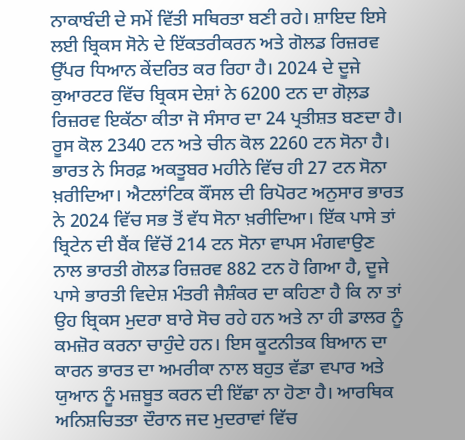ਨਾਕਾਬੰਦੀ ਦੇ ਸਮੇਂ ਵਿੱਤੀ ਸਥਿਰਤਾ ਬਣੀ ਰਹੇ। ਸ਼ਾਇਦ ਇਸੇ ਲਈ ਬ੍ਰਿਕਸ ਸੋਨੇ ਦੇ ਇੱਕਤਰੀਕਰਨ ਅਤੇ ਗੋਲਡ ਰਿਜ਼ਰਵ ਉੱਪਰ ਧਿਆਨ ਕੇਂਦਰਿਤ ਕਰ ਰਿਹਾ ਹੈ। 2024 ਦੇ ਦੂਜੇ ਕੁਆਰਟਰ ਵਿੱਚ ਬ੍ਰਿਕਸ ਦੇਸ਼ਾਂ ਨੇ 6200 ਟਨ ਦਾ ਗੋਲ਼ਡ ਰਿਜ਼ਰਵ ਇਕੱਠਾ ਕੀਤਾ ਜੋ ਸੰਸਾਰ ਦਾ 24 ਪ੍ਰਤੀਸ਼ਤ ਬਣਦਾ ਹੈ। ਰੂਸ ਕੋਲ 2340 ਟਨ ਅਤੇ ਚੀਨ ਕੋਲ 2260 ਟਨ ਸੋਨਾ ਹੈ। ਭਾਰਤ ਨੇ ਸਿਰਫ਼ ਅਕਤੂਬਰ ਮਹੀਨੇ ਵਿੱਚ ਹੀ 27 ਟਨ ਸੋਨਾ ਖ਼ਰੀਦਿਆ। ਐਟਲਾਂਟਿਕ ਕੌਂਸਲ ਦੀ ਰਿਪੋਰਟ ਅਨੁਸਾਰ ਭਾਰਤ ਨੇ 2024 ਵਿੱਚ ਸਭ ਤੋਂ ਵੱਧ ਸੋਨਾ ਖ਼ਰੀਦਿਆ। ਇੱਕ ਪਾਸੇ ਤਾਂ ਬ੍ਰਿਟੇਨ ਦੀ ਬੈਂਕ ਵਿੱਚੋਂ 214 ਟਨ ਸੋਨਾ ਵਾਪਸ ਮੰਗਵਾਉਣ ਨਾਲ ਭਾਰਤੀ ਗੋਲਡ ਰਿਜ਼ਰਵ 882 ਟਨ ਹੋ ਗਿਆ ਹੈ, ਦੂਜੇ ਪਾਸੇ ਭਾਰਤੀ ਵਿਦੇਸ਼ ਮੰਤਰੀ ਜੈਸ਼ੰਕਰ ਦਾ ਕਹਿਣਾ ਹੈ ਕਿ ਨਾ ਤਾਂ ਉਹ ਬ੍ਰਿਕਸ ਮੁਦਰਾ ਬਾਰੇ ਸੋਚ ਰਹੇ ਹਨ ਅਤੇ ਨਾ ਹੀ ਡਾਲਰ ਨੂੰ ਕਮਜ਼ੋਰ ਕਰਨਾ ਚਾਹੁੰਦੇ ਹਨ। ਇਸ ਕੂਟਨੀਤਕ ਬਿਆਨ ਦਾ ਕਾਰਨ ਭਾਰਤ ਦਾ ਅਮਰੀਕਾ ਨਾਲ ਬਹੁਤ ਵੱਡਾ ਵਪਾਰ ਅਤੇ ਯੁਆਨ ਨੂੰ ਮਜ਼ਬੂਤ ਕਰਨ ਦੀ ਇੱਛਾ ਨਾ ਹੋਣਾ ਹੈ। ਆਰਥਿਕ ਅਨਿਸ਼ਚਿਤਤਾ ਦੌਰਾਨ ਜਦ ਮੁਦਰਾਵਾਂ ਵਿੱਚ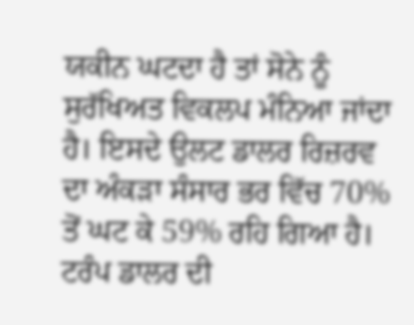ਯਕੀਨ ਘਟਦਾ ਹੈ ਤਾਂ ਸੋਨੇ ਨੂੰ ਸੁਰੱਖਿਅਤ ਵਿਕਲਪ ਮੰਨਿਆ ਜਾਂਦਾ ਹੈ। ਇਸਦੇ ਉਲਟ ਡਾਲਰ ਰਿਜ਼ਰਵ ਦਾ ਅੰਕੜਾ ਸੰਸਾਰ ਭਰ ਵਿੱਚ 70% ਤੋਂ ਘਟ ਕੇ 59% ਰਹਿ ਗਿਆ ਹੈ।
ਟਰੰਪ ਡਾਲਰ ਦੀ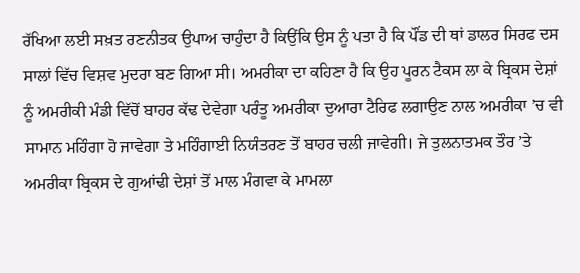ਰੱਖਿਆ ਲਈ ਸਖ਼ਤ ਰਣਨੀਤਕ ਉਪਾਅ ਚਾਹੁੰਦਾ ਹੈ ਕਿਉਂਕਿ ਉਸ ਨੂੰ ਪਤਾ ਹੈ ਕਿ ਪੌਂਡ ਦੀ ਥਾਂ ਡਾਲਰ ਸਿਰਫ ਦਸ ਸਾਲਾਂ ਵਿੱਚ ਵਿਸ਼ਵ ਮੁਦਰਾ ਬਣ ਗਿਆ ਸੀ। ਅਮਰੀਕਾ ਦਾ ਕਹਿਣਾ ਹੈ ਕਿ ਉਹ ਪੂਰਨ ਟੈਕਸ ਲਾ ਕੇ ਬ੍ਰਿਕਸ ਦੇਸ਼ਾਂ ਨੂੰ ਅਮਰੀਕੀ ਮੰਡੀ ਵਿੱਚੋਂ ਬਾਹਰ ਕੱਢ ਦੇਵੇਗਾ ਪਰੰਤੂ ਅਮਰੀਕਾ ਦੁਆਰਾ ਟੈਰਿਫ ਲਗਾਉਣ ਨਾਲ ਅਮਰੀਕਾ ’ਚ ਵੀ ਸਾਮਾਨ ਮਹਿੰਗਾ ਹੋ ਜਾਵੇਗਾ ਤੇ ਮਹਿੰਗਾਈ ਨਿਯੰਤਰਣ ਤੋਂ ਬਾਹਰ ਚਲੀ ਜਾਵੇਗੀ। ਜੇ ਤੁਲਨਾਤਮਕ ਤੌਰ ’ਤੇ ਅਮਰੀਕਾ ਬ੍ਰਿਕਸ ਦੇ ਗੁਆਂਢੀ ਦੇਸ਼ਾਂ ਤੋਂ ਮਾਲ ਮੰਗਵਾ ਕੇ ਮਾਮਲਾ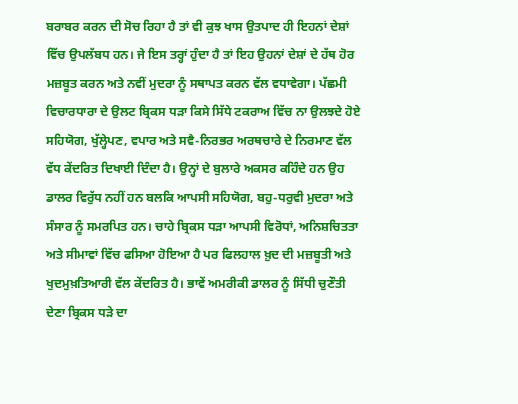ਬਰਾਬਰ ਕਰਨ ਦੀ ਸੋਚ ਰਿਹਾ ਹੈ ਤਾਂ ਵੀ ਕੁਝ ਖਾਸ ਉਤਪਾਦ ਹੀ ਇਹਨਾਂ ਦੇਸ਼ਾਂ ਵਿੱਚ ਉਪਲੱਬਧ ਹਨ। ਜੇ ਇਸ ਤਰ੍ਹਾਂ ਹੁੰਦਾ ਹੈ ਤਾਂ ਇਹ ਉਹਨਾਂ ਦੇਸ਼ਾਂ ਦੇ ਹੱਥ ਹੋਰ ਮਜ਼ਬੂਤ ਕਰਨ ਅਤੇ ਨਵੀਂ ਮੁਦਰਾ ਨੂੰ ਸਥਾਪਤ ਕਰਨ ਵੱਲ ਵਧਾਵੇਗਾ। ਪੱਛਮੀ ਵਿਚਾਰਧਾਰਾ ਦੇ ਉਲਟ ਬ੍ਰਿਕਸ ਧੜਾ ਕਿਸੇ ਸਿੱਧੇ ਟਕਰਾਅ ਵਿੱਚ ਨਾ ਉਲਝਦੇ ਹੋਏ ਸਹਿਯੋਗ, ਖੁੱਲ੍ਹੇਪਣ, ਵਪਾਰ ਅਤੇ ਸਵੈ-ਨਿਰਭਰ ਅਰਥਚਾਰੇ ਦੇ ਨਿਰਮਾਣ ਵੱਲ ਵੱਧ ਕੇਂਦਰਿਤ ਦਿਖਾਈ ਦਿੰਦਾ ਹੈ। ਉਨ੍ਹਾਂ ਦੇ ਬੁਲਾਰੇ ਅਕਸਰ ਕਹਿੰਦੇ ਹਨ ਉਹ ਡਾਲਰ ਵਿਰੁੱਧ ਨਹੀਂ ਹਨ ਬਲਕਿ ਆਪਸੀ ਸਹਿਯੋਗ, ਬਹੁ-ਧਰੁਵੀ ਮੁਦਰਾ ਅਤੇ ਸੰਸਾਰ ਨੂੰ ਸਮਰਪਿਤ ਹਨ। ਚਾਹੇ ਬ੍ਰਿਕਸ ਧੜਾ ਆਪਸੀ ਵਿਰੋਧਾਂ, ਅਨਿਸ਼ਚਿਤਤਾ ਅਤੇ ਸੀਮਾਵਾਂ ਵਿੱਚ ਫਸਿਆ ਹੋਇਆ ਹੈ ਪਰ ਫਿਲਹਾਲ ਖ਼ੁਦ ਦੀ ਮਜ਼ਬੂਤੀ ਅਤੇ ਖੁਦਮੁਖ਼ਤਿਆਰੀ ਵੱਲ ਕੇਂਦਰਿਤ ਹੈ। ਭਾਵੇਂ ਅਮਰੀਕੀ ਡਾਲਰ ਨੂੰ ਸਿੱਧੀ ਚੁਣੌਤੀ ਦੇਣਾ ਬ੍ਰਿਕਸ ਧੜੇ ਦਾ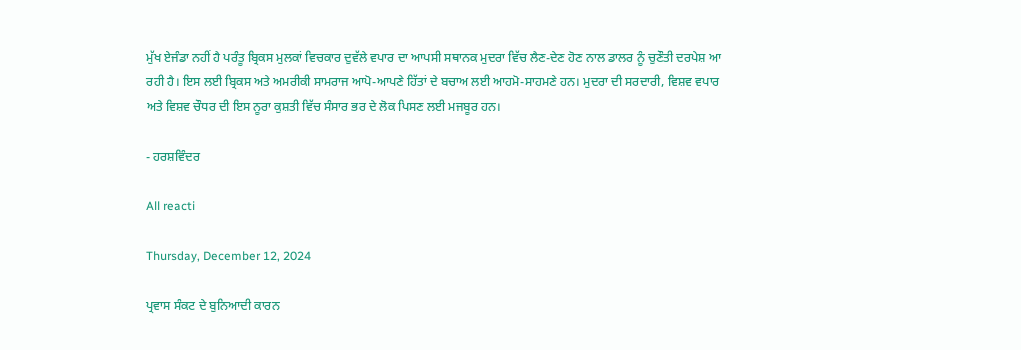ਮੁੱਖ ਏਜੰਡਾ ਨਹੀਂ ਹੈ ਪਰੰਤੂ ਬ੍ਰਿਕਸ ਮੁਲਕਾਂ ਵਿਚਕਾਰ ਦੁਵੱਲੇ ਵਪਾਰ ਦਾ ਆਪਸੀ ਸਥਾਨਕ ਮੁਦਰਾ ਵਿੱਚ ਲੈਣ-ਦੇਣ ਹੋਣ ਨਾਲ ਡਾਲਰ ਨੂੰ ਚੁਣੌਤੀ ਦਰਪੇਸ਼ ਆ ਰਹੀ ਹੈ। ਇਸ ਲਈ ਬ੍ਰਿਕਸ ਅਤੇ ਅਮਰੀਕੀ ਸਾਮਰਾਜ ਆਪੋ-ਆਪਣੇ ਹਿੱਤਾਂ ਦੇ ਬਚਾਅ ਲਈ ਆਹਮੋ-ਸਾਹਮਣੇ ਹਨ। ਮੁਦਰਾ ਦੀ ਸਰਦਾਰੀ, ਵਿਸ਼ਵ ਵਪਾਰ ਅਤੇ ਵਿਸ਼ਵ ਚੌਧਰ ਦੀ ਇਸ ਨੂਰਾ ਕੁਸ਼ਤੀ ਵਿੱਚ ਸੰਸਾਰ ਭਰ ਦੇ ਲੋਕ ਪਿਸਣ ਲਈ ਮਜਬੂਰ ਹਨ।

- ਹਰਸ਼ਵਿੰਦਰ

All reacti

Thursday, December 12, 2024

ਪ੍ਰਵਾਸ ਸੰਕਟ ਦੇ ਬੁਨਿਆਦੀ ਕਾਰਨ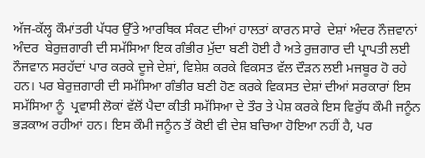ਅੱਜ-ਕੱਲ੍ਹ ਕੌਮਾਂਤਰੀ ਪੱਧਰ ਉੱਤੇ ਆਰਥਿਕ ਸੰਕਟ ਦੀਆਂ ਹਾਲਤਾਂ ਕਾਰਨ ਸਾਰੇ  ਦੇਸ਼ਾਂ ਅੰਦਰ ਨੌਜ਼ਵਾਨਾਂ ਅੰਦਰ  ਬੇਰੁਜ਼ਗਾਰੀ ਦੀ ਸਮੱਸਿਆ ਇਕ ਗੰਭੀਰ ਮੁੱਦਾ ਬਣੀ ਹੋਈ ਹੈ ਅਤੇ ਰੁਜ਼ਗਾਰ ਦੀ ਪ੍ਰਾਪਤੀ ਲਈ ਨੌਜਵਾਨ ਸਰਹੱਦਾਂ ਪਾਰ ਕਰਕੇ ਦੂਜੇ ਦੇਸ਼ਾਂ, ਵਿਸ਼ੇਸ਼ ਕਰਕੇ ਵਿਕਸਤ ਵੱਲ ਦੌੜਨ ਲਈ ਮਜਬੂਰ ਹੋ ਰਹੇ ਹਨ। ਪਰ ਬੇਰੁਜ਼ਗਾਰੀ ਦੀ ਸਮੱਸਿਆ ਗੰਭੀਰ ਬਣੀ ਹੋਣ ਕਰਕੇ ਵਿਕਸਤ ਦੇਸ਼ਾਂ ਦੀਆਂ ਸਰਕਾਰਾਂ ਇਸ ਸਮੱਸਿਆ ਨੂੰ  ਪ੍ਰਵਾਸੀ ਲੋਕਾਂ ਵੱਲੋਂ ਪੈਦਾ ਕੀਤੀ ਸਮੱਸਿਆ ਦੇ ਤੌਰ ਤੇ ਪੇਸ਼ ਕਰਕੇ ਇਸ ਵਿਰੁੱਧ ਕੌਮੀ ਜਨੂੰਨ ਭੜਕਾਅ ਰਹੀਆਂ ਹਨ। ਇਸ ਕੌਮੀ ਜਨੂੰਨ ਤੋਂ ਕੋਈ ਵੀ ਦੇਸ਼ ਬਚਿਆ ਹੋਇਆ ਨਹੀਂ ਹੈ, ਪਰ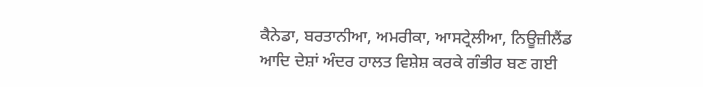ਕੈਨੇਡਾ, ਬਰਤਾਨੀਆ, ਅਮਰੀਕਾ, ਆਸਟ੍ਰੇਲੀਆ, ਨਿਊਜ਼ੀਲੈਂਡ ਆਦਿ ਦੇਸ਼ਾਂ ਅੰਦਰ ਹਾਲਤ ਵਿਸ਼ੇਸ਼ ਕਰਕੇ ਗੰਭੀਰ ਬਣ ਗਈ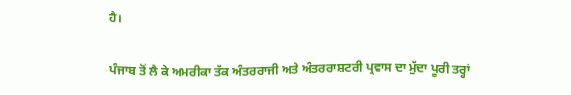ਹੈ।

ਪੰਜਾਬ ਤੋਂ ਲੈ ਕੇ ਅਮਰੀਕਾ ਤੱਕ ਅੰਤਰਰਾਜੀ ਅਤੇ ਅੰਤਰਰਾਸ਼ਟਰੀ ਪ੍ਰਵਾਸ ਦਾ ਮੁੱਦਾ ਪੂਰੀ ਤਰ੍ਹਾਂ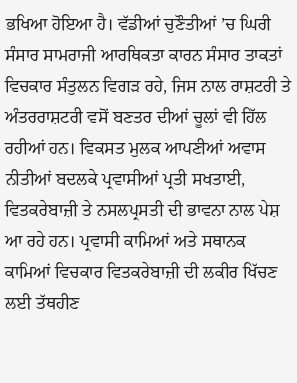ਭਖਿਆ ਹੋਇਆ ਹੈ। ਵੱਡੀਆਂ ਚੁਣੌਤੀਆਂ ’ਚ ਘਿਰੀ ਸੰਸਾਰ ਸਾਮਰਾਜੀ ਆਰਥਿਕਤਾ ਕਾਰਨ ਸੰਸਾਰ ਤਾਕਤਾਂ ਵਿਚਕਾਰ ਸੰਤੁਲਨ ਵਿਗੜ ਰਹੇ, ਜਿਸ ਨਾਲ ਰਾਸ਼ਟਰੀ ਤੇ ਅੰਤਰਰਾਸ਼ਟਰੀ ਵਸੋਂ ਬਣਤਰ ਦੀਆਂ ਚੂਲਾਂ ਵੀ ਹਿੱਲ ਰਹੀਆਂ ਹਨ। ਵਿਕਸਤ ਮੁਲਕ ਆਪਣੀਆਂ ਅਵਾਸ ਨੀਤੀਆਂ ਬਦਲਕੇ ਪ੍ਰਵਾਸੀਆਂ ਪ੍ਰਤੀ ਸਖਤਾਈ, ਵਿਤਕਰੇਬਾਜ਼ੀ ਤੇ ਨਸਲਪ੍ਰਸਤੀ ਦੀ ਭਾਵਨਾ ਨਾਲ ਪੇਸ਼ ਆ ਰਹੇ ਹਨ। ਪ੍ਰਵਾਸੀ ਕਾਮਿਆਂ ਅਤੇ ਸਥਾਨਕ ਕਾਮਿਆਂ ਵਿਚਕਾਰ ਵਿਤਕਰੇਬਾਜ਼ੀ ਦੀ ਲਕੀਰ ਖਿੱਚਣ ਲਈ ਤੱਥਹੀਣ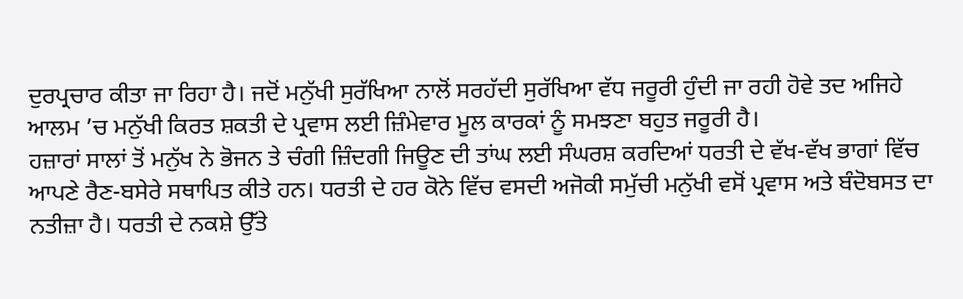ਦੁਰਪ੍ਰਚਾਰ ਕੀਤਾ ਜਾ ਰਿਹਾ ਹੈ। ਜਦੋਂ ਮਨੁੱਖੀ ਸੁਰੱਖਿਆ ਨਾਲੋਂ ਸਰਹੱਦੀ ਸੁਰੱਖਿਆ ਵੱਧ ਜਰੂਰੀ ਹੁੰਦੀ ਜਾ ਰਹੀ ਹੋਵੇ ਤਦ ਅਜਿਹੇ ਆਲਮ ’ਚ ਮਨੁੱਖੀ ਕਿਰਤ ਸ਼ਕਤੀ ਦੇ ਪ੍ਰਵਾਸ ਲਈ ਜ਼ਿੰਮੇਵਾਰ ਮੂਲ ਕਾਰਕਾਂ ਨੂੰ ਸਮਝਣਾ ਬਹੁਤ ਜਰੂਰੀ ਹੈ।
ਹਜ਼ਾਰਾਂ ਸਾਲਾਂ ਤੋਂ ਮਨੁੱਖ ਨੇ ਭੋਜਨ ਤੇ ਚੰਗੀ ਜ਼ਿੰਦਗੀ ਜਿਊਣ ਦੀ ਤਾਂਘ ਲਈ ਸੰਘਰਸ਼ ਕਰਦਿਆਂ ਧਰਤੀ ਦੇ ਵੱਖ-ਵੱਖ ਭਾਗਾਂ ਵਿੱਚ ਆਪਣੇ ਰੈਣ-ਬਸੇਰੇ ਸਥਾਪਿਤ ਕੀਤੇ ਹਨ। ਧਰਤੀ ਦੇ ਹਰ ਕੋਨੇ ਵਿੱਚ ਵਸਦੀ ਅਜੋਕੀ ਸਮੁੱਚੀ ਮਨੁੱਖੀ ਵਸੋਂ ਪ੍ਰਵਾਸ ਅਤੇ ਬੰਦੋਬਸਤ ਦਾ ਨਤੀਜ਼ਾ ਹੈ। ਧਰਤੀ ਦੇ ਨਕਸ਼ੇ ਉੱਤੇ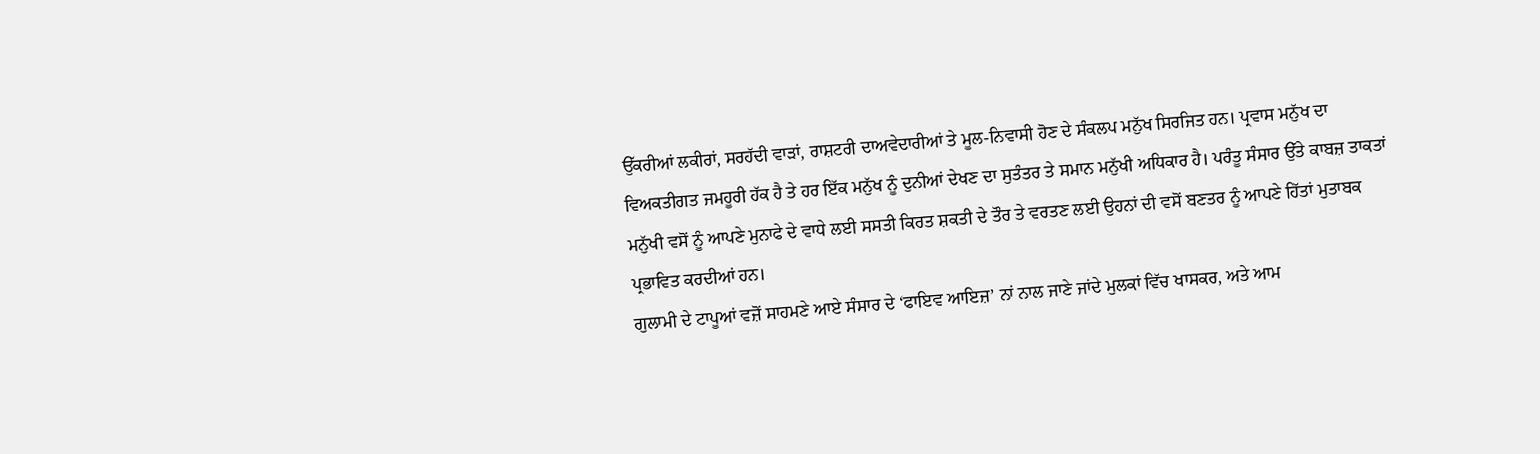ਉੱਕਰੀਆਂ ਲਕੀਰਾਂ, ਸਰਹੱਦੀ ਵਾੜਾਂ, ਰਾਸ਼ਟਰੀ ਦਾਅਵੇਦਾਰੀਆਂ ਤੇ ਮੂਲ-ਨਿਵਾਸੀ ਹੋਣ ਦੇ ਸੰਕਲਪ ਮਨੁੱਖ ਸਿਰਜਿਤ ਹਨ। ਪ੍ਰਵਾਸ ਮਨੁੱਖ ਦਾ ਵਿਅਕਤੀਗਤ ਜਮਹੂਰੀ ਹੱਕ ਹੈ ਤੇ ਹਰ ਇੱਕ ਮਨੁੱਖ ਨੂੰ ਦੁਨੀਆਂ ਦੇਖਣ ਦਾ ਸੁਤੰਤਰ ਤੇ ਸਮਾਨ ਮਨੁੱਖੀ ਅਧਿਕਾਰ ਹੈ। ਪਰੰਤੂ ਸੰਸਾਰ ਉੱਤੇ ਕਾਬਜ਼ ਤਾਕਤਾਂ ਮਨੁੱਖੀ ਵਸੋਂ ਨੂੰ ਆਪਣੇ ਮੁਨਾਫੇ ਦੇ ਵਾਧੇ ਲਈ ਸਸਤੀ ਕਿਰਤ ਸ਼ਕਤੀ ਦੇ ਤੌਰ ਤੇ ਵਰਤਣ ਲਈ ਉਹਨਾਂ ਦੀ ਵਸੋਂ ਬਣਤਰ ਨੂੰ ਆਪਣੇ ਹਿੱਤਾਂ ਮੁਤਾਬਕ ਪ੍ਰਭਾਵਿਤ ਕਰਦੀਆਂ ਹਨ।
ਗੁਲਾਮੀ ਦੇ ਟਾਪੂਆਂ ਵਜ਼ੋਂ ਸਾਹਮਣੇ ਆਏ ਸੰਸਾਰ ਦੇ ‘ਫਾਇਵ ਆਇਜ਼’ ਨਾਂ ਨਾਲ ਜਾਣੇ ਜਾਂਦੇ ਮੁਲਕਾਂ ਵਿੱਚ ਖਾਸਕਰ, ਅਤੇ ਆਮ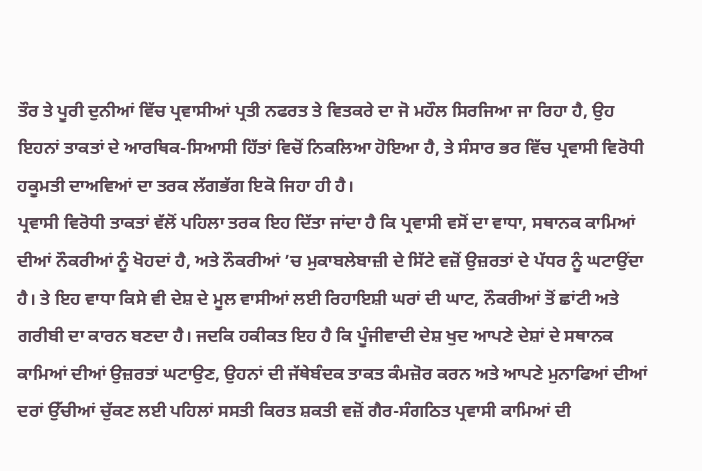ਤੌਰ ਤੇ ਪੂਰੀ ਦੁਨੀਆਂ ਵਿੱਚ ਪ੍ਰਵਾਸੀਆਂ ਪ੍ਰਤੀ ਨਫਰਤ ਤੇ ਵਿਤਕਰੇ ਦਾ ਜੋ ਮਹੌਲ ਸਿਰਜਿਆ ਜਾ ਰਿਹਾ ਹੈ, ਉਹ ਇਹਨਾਂ ਤਾਕਤਾਂ ਦੇ ਆਰਥਿਕ-ਸਿਆਸੀ ਹਿੱਤਾਂ ਵਿਚੋਂ ਨਿਕਲਿਆ ਹੋਇਆ ਹੈ, ਤੇ ਸੰਸਾਰ ਭਰ ਵਿੱਚ ਪ੍ਰਵਾਸੀ ਵਿਰੋਧੀ ਹਕੂਮਤੀ ਦਾਅਵਿਆਂ ਦਾ ਤਰਕ ਲੱਗਭੱਗ ਇਕੋ ਜਿਹਾ ਹੀ ਹੈ।
ਪ੍ਰਵਾਸੀ ਵਿਰੋਧੀ ਤਾਕਤਾਂ ਵੱਲੋਂ ਪਹਿਲਾ ਤਰਕ ਇਹ ਦਿੱਤਾ ਜਾਂਦਾ ਹੈ ਕਿ ਪ੍ਰਵਾਸੀ ਵਸੋਂ ਦਾ ਵਾਧਾ, ਸਥਾਨਕ ਕਾਮਿਆਂ ਦੀਆਂ ਨੌਕਰੀਆਂ ਨੂੰ ਖੋਹਦਾਂ ਹੈ, ਅਤੇ ਨੌਕਰੀਆਂ ’ਚ ਮੁਕਾਬਲੇਬਾਜ਼ੀ ਦੇ ਸਿੱਟੇ ਵਜ਼ੋਂ ਉਜ਼ਰਤਾਂ ਦੇ ਪੱਧਰ ਨੂੰ ਘਟਾਉਂਦਾ ਹੈ। ਤੇ ਇਹ ਵਾਧਾ ਕਿਸੇ ਵੀ ਦੇਸ਼ ਦੇ ਮੂਲ ਵਾਸੀਆਂ ਲਈ ਰਿਹਾਇਸ਼ੀ ਘਰਾਂ ਦੀ ਘਾਟ, ਨੌਕਰੀਆਂ ਤੋਂ ਛਾਂਟੀ ਅਤੇ ਗਰੀਬੀ ਦਾ ਕਾਰਨ ਬਣਦਾ ਹੈ। ਜਦਕਿ ਹਕੀਕਤ ਇਹ ਹੈ ਕਿ ਪੂੰਜੀਵਾਦੀ ਦੇਸ਼ ਖੁਦ ਆਪਣੇ ਦੇਸ਼ਾਂ ਦੇ ਸਥਾਨਕ ਕਾਮਿਆਂ ਦੀਆਂ ਉਜ਼ਰਤਾਂ ਘਟਾਉਣ, ਉਹਨਾਂ ਦੀ ਜੱਥੇਬੰਦਕ ਤਾਕਤ ਕੰਮਜ਼ੋਰ ਕਰਨ ਅਤੇ ਆਪਣੇ ਮੁਨਾਫਿਆਂ ਦੀਆਂ ਦਰਾਂ ਉੱਚੀਆਂ ਚੁੱਕਣ ਲਈ ਪਹਿਲਾਂ ਸਸਤੀ ਕਿਰਤ ਸ਼ਕਤੀ ਵਜ਼ੋਂ ਗੈਰ-ਸੰਗਠਿਤ ਪ੍ਰਵਾਸੀ ਕਾਮਿਆਂ ਦੀ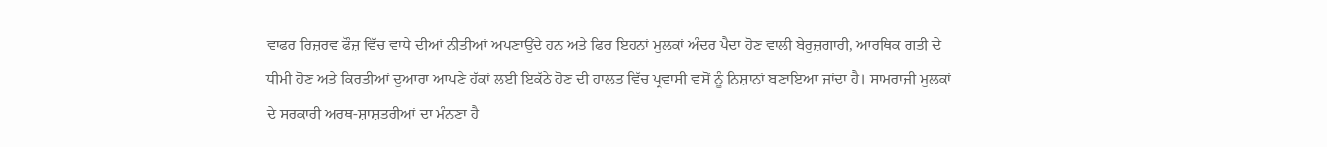ਵਾਫਰ ਰਿਜ਼ਰਵ ਫੌਜ਼ ਵਿੱਚ ਵਾਧੇ ਦੀਆਂ ਨੀਤੀਆਂ ਅਪਣਾਉਂਦੇ ਹਨ ਅਤੇ ਫਿਰ ਇਹਨਾਂ ਮੁਲਕਾਂ ਅੰਦਰ ਪੈਦਾ ਹੋਣ ਵਾਲੀ ਬੇਰੁਜ਼ਗਾਰੀ, ਆਰਥਿਕ ਗਤੀ ਦੇ ਧੀਮੀ ਹੋਣ ਅਤੇ ਕਿਰਤੀਆਂ ਦੁਆਰਾ ਆਪਣੇ ਹੱਕਾਂ ਲਈ ਇਕੱਠੇ ਹੋਣ ਦੀ ਹਾਲਤ ਵਿੱਚ ਪ੍ਰਵਾਸੀ ਵਸੋਂ ਨੂੰ ਨਿਸ਼ਾਨਾਂ ਬਣਾਇਆ ਜਾਂਦਾ ਹੈ। ਸਾਮਰਾਜੀ ਮੁਲਕਾਂ ਦੇ ਸਰਕਾਰੀ ਅਰਥ-ਸ਼ਾਸ਼ਤਰੀਆਂ ਦਾ ਮੰਨਣਾ ਹੈ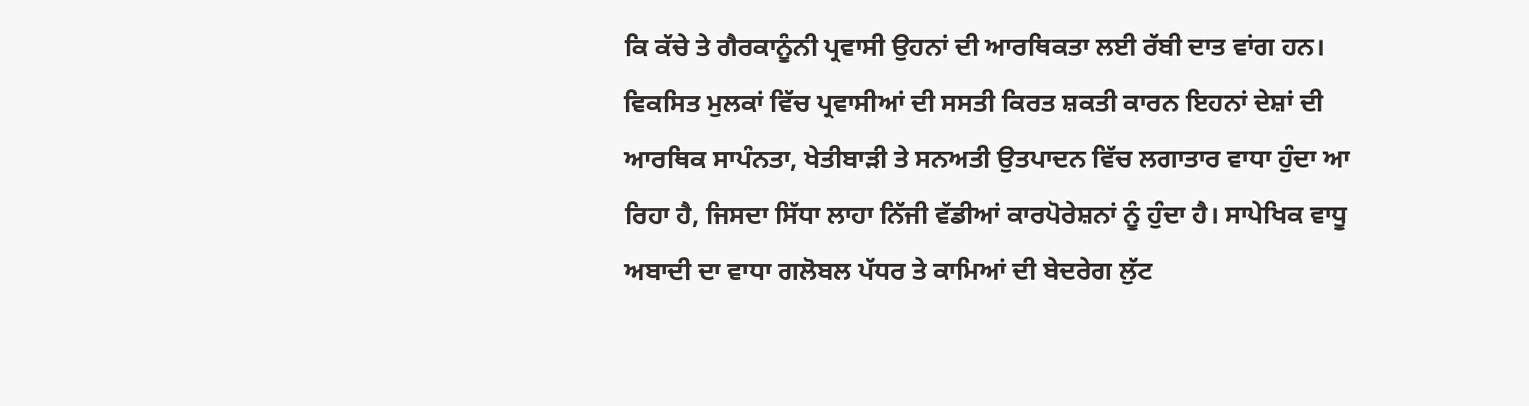ਕਿ ਕੱਚੇ ਤੇ ਗੈਰਕਾਨੂੰਨੀ ਪ੍ਰਵਾਸੀ ਉਹਨਾਂ ਦੀ ਆਰਥਿਕਤਾ ਲਈ ਰੱਬੀ ਦਾਤ ਵਾਂਗ ਹਨ। ਵਿਕਸਿਤ ਮੁਲਕਾਂ ਵਿੱਚ ਪ੍ਰਵਾਸੀਆਂ ਦੀ ਸਸਤੀ ਕਿਰਤ ਸ਼ਕਤੀ ਕਾਰਨ ਇਹਨਾਂ ਦੇਸ਼ਾਂ ਦੀ ਆਰਥਿਕ ਸਾਪੰਨਤਾ, ਖੇਤੀਬਾੜੀ ਤੇ ਸਨਅਤੀ ਉਤਪਾਦਨ ਵਿੱਚ ਲਗਾਤਾਰ ਵਾਧਾ ਹੁੰਦਾ ਆ ਰਿਹਾ ਹੈ, ਜਿਸਦਾ ਸਿੱਧਾ ਲਾਹਾ ਨਿੱਜੀ ਵੱਡੀਆਂ ਕਾਰਪੋਰੇਸ਼ਨਾਂ ਨੂੰ ਹੁੰਦਾ ਹੈ। ਸਾਪੇਖਿਕ ਵਾਧੂ ਅਬਾਦੀ ਦਾ ਵਾਧਾ ਗਲੋਬਲ ਪੱਧਰ ਤੇ ਕਾਮਿਆਂ ਦੀ ਬੇਦਰੇਗ ਲੁੱਟ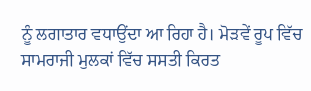ਨੂੰ ਲਗਾਤਾਰ ਵਧਾਉਂਦਾ ਆ ਰਿਹਾ ਹੈ। ਮੋੜਵੇਂ ਰੂਪ ਵਿੱਚ ਸਾਮਰਾਜੀ ਮੁਲਕਾਂ ਵਿੱਚ ਸਸਤੀ ਕਿਰਤ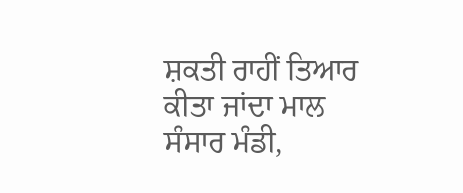ਸ਼ਕਤੀ ਰਾਹੀਂ ਤਿਆਰ ਕੀਤਾ ਜਾਂਦਾ ਮਾਲ ਸੰਸਾਰ ਮੰਡੀ,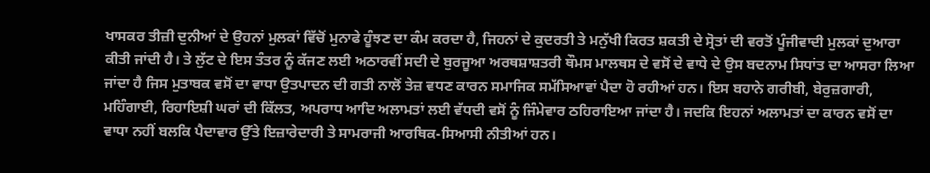ਖਾਸਕਰ ਤੀਜ਼ੀ ਦੁਨੀਆਂ ਦੇ ਉਹਨਾਂ ਮੁਲਕਾਂ ਵਿੱਚੋਂ ਮੁਨਾਫੇ ਹੂੰਝਣ ਦਾ ਕੰਮ ਕਰਦਾ ਹੈ, ਜਿਹਨਾਂ ਦੇ ਕੁਦਰਤੀ ਤੇ ਮਨੁੱਖੀ ਕਿਰਤ ਸ਼ਕਤੀ ਦੇ ਸ੍ਰੋਤਾਂ ਦੀ ਵਰਤੋਂ ਪੂੰਜੀਵਾਦੀ ਮੁਲਕਾਂ ਦੁਆਰਾ ਕੀਤੀ ਜਾਂਦੀ ਹੈ। ਤੇ ਲੁੱਟ ਦੇ ਇਸ ਤੰਤਰ ਨੂੰ ਕੱਜਣ ਲਈ ਅਠਾਰਵੀਂ ਸਦੀ ਦੇ ਬੁਰਜੂਆ ਅਰਥਸ਼ਾਸ਼ਤਰੀ ਥੌਮਸ ਮਾਲਥਸ ਦੇ ਵਸੋਂ ਦੇ ਵਾਧੇ ਦੇ ਉਸ ਬਦਨਾਮ ਸਿਧਾਂਤ ਦਾ ਆਸਰਾ ਲਿਆ ਜਾਂਦਾ ਹੈ ਜਿਸ ਮੁਤਾਬਕ ਵਸੋਂ ਦਾ ਵਾਧਾ ਉਤਪਾਦਨ ਦੀ ਗਤੀ ਨਾਲੋਂ ਤੇਜ਼ ਵਧਣ ਕਾਰਨ ਸਮਾਜਿਕ ਸਮੱਸਿਆਵਾਂ ਪੈਦਾ ਹੋ ਰਹੀਆਂ ਹਨ। ਇਸ ਬਹਾਨੇ ਗਰੀਬੀ, ਬੇਰੁਜ਼ਗਾਰੀ, ਮਹਿੰਗਾਈ, ਰਿਹਾਇਸ਼ੀ ਘਰਾਂ ਦੀ ਕਿੱਲਤ, ਅਪਰਾਧ ਆਦਿ ਅਲਾਮਤਾਂ ਲਈ ਵੱਧਦੀ ਵਸੋਂ ਨੂੰ ਜਿੰਮੇਵਾਰ ਠਹਿਰਾਇਆ ਜਾਂਦਾ ਹੈ। ਜਦਕਿ ਇਹਨਾਂ ਅਲਾਮਤਾਂ ਦਾ ਕਾਰਨ ਵਸੋਂ ਦਾ ਵਾਧਾ ਨਹੀਂ ਬਲਕਿ ਪੈਦਾਵਾਰ ਉੱਤੇ ਇਜ਼ਾਰੇਦਾਰੀ ਤੇ ਸਾਮਰਾਜੀ ਆਰਥਿਕ-ਸਿਆਸੀ ਨੀਤੀਆਂ ਹਨ।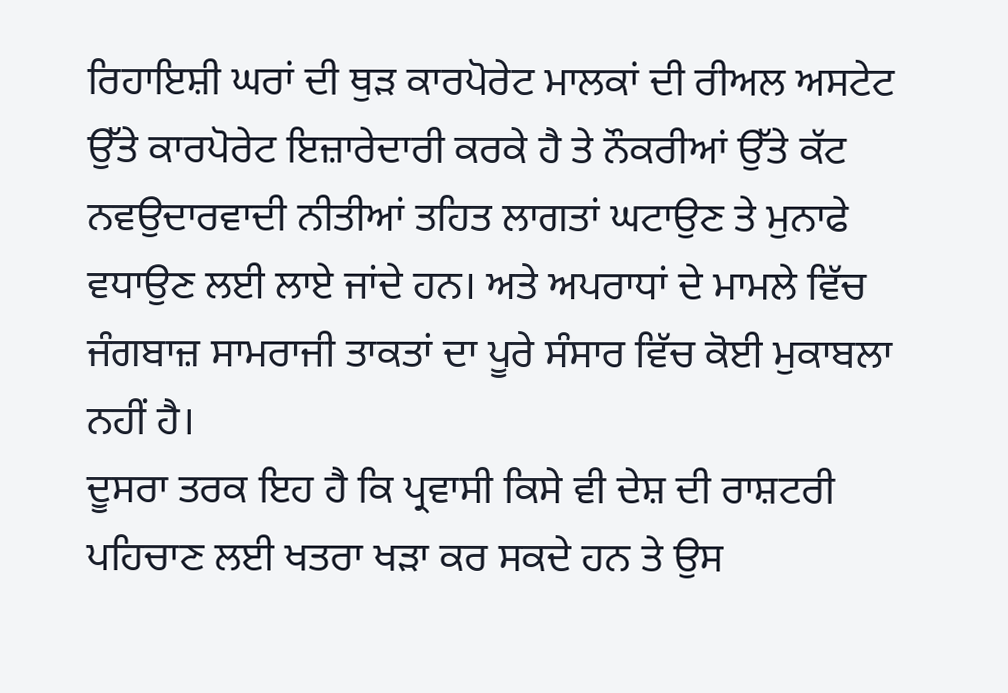ਰਿਹਾਇਸ਼ੀ ਘਰਾਂ ਦੀ ਥੁੜ ਕਾਰਪੋਰੇਟ ਮਾਲਕਾਂ ਦੀ ਰੀਅਲ ਅਸਟੇਟ ਉੱਤੇ ਕਾਰਪੋਰੇਟ ਇਜ਼ਾਰੇਦਾਰੀ ਕਰਕੇ ਹੈ ਤੇ ਨੌਕਰੀਆਂ ਉੱਤੇ ਕੱਟ ਨਵਉਦਾਰਵਾਦੀ ਨੀਤੀਆਂ ਤਹਿਤ ਲਾਗਤਾਂ ਘਟਾਉਣ ਤੇ ਮੁਨਾਫੇ ਵਧਾਉਣ ਲਈ ਲਾਏ ਜਾਂਦੇ ਹਨ। ਅਤੇ ਅਪਰਾਧਾਂ ਦੇ ਮਾਮਲੇ ਵਿੱਚ ਜੰਗਬਾਜ਼ ਸਾਮਰਾਜੀ ਤਾਕਤਾਂ ਦਾ ਪੂਰੇ ਸੰਸਾਰ ਵਿੱਚ ਕੋਈ ਮੁਕਾਬਲਾ ਨਹੀਂ ਹੈ।
ਦੂਸਰਾ ਤਰਕ ਇਹ ਹੈ ਕਿ ਪ੍ਰਵਾਸੀ ਕਿਸੇ ਵੀ ਦੇਸ਼ ਦੀ ਰਾਸ਼ਟਰੀ ਪਹਿਚਾਣ ਲਈ ਖਤਰਾ ਖੜਾ ਕਰ ਸਕਦੇ ਹਨ ਤੇ ਉਸ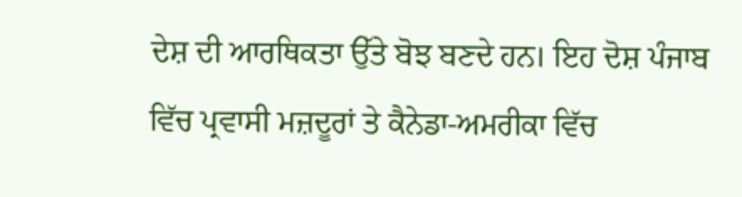ਦੇਸ਼ ਦੀ ਆਰਥਿਕਤਾ ਉੱਤੇ ਬੋਝ ਬਣਦੇ ਹਨ। ਇਹ ਦੋਸ਼ ਪੰਜਾਬ ਵਿੱਚ ਪ੍ਰਵਾਸੀ ਮਜ਼ਦੂਰਾਂ ਤੇ ਕੈਨੇਡਾ-ਅਮਰੀਕਾ ਵਿੱਚ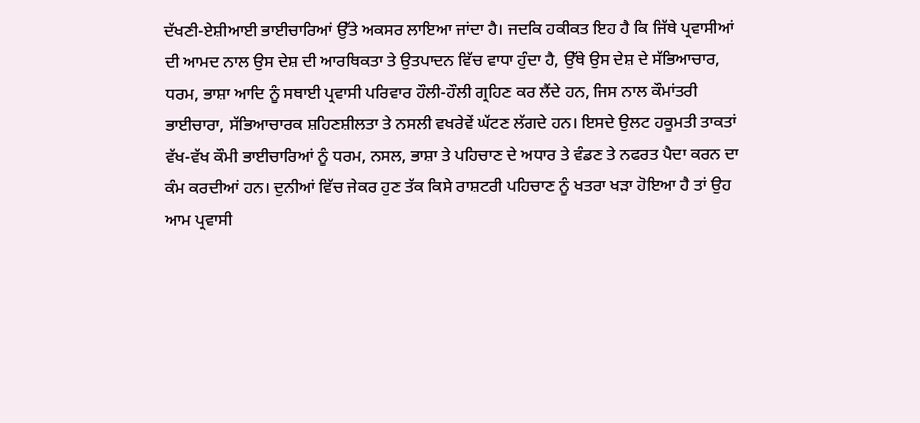ਦੱਖਣੀ-ਏਸ਼ੀਆਈ ਭਾਈਚਾਰਿਆਂ ਉੱਤੇ ਅਕਸਰ ਲਾਇਆ ਜਾਂਦਾ ਹੈ। ਜਦਕਿ ਹਕੀਕਤ ਇਹ ਹੈ ਕਿ ਜਿੱਥੇ ਪ੍ਰਵਾਸੀਆਂ ਦੀ ਆਮਦ ਨਾਲ ਉਸ ਦੇਸ਼ ਦੀ ਆਰਥਿਕਤਾ ਤੇ ਉਤਪਾਦਨ ਵਿੱਚ ਵਾਧਾ ਹੁੰਦਾ ਹੈ, ਉੱਥੇ ਉਸ ਦੇਸ਼ ਦੇ ਸੱਭਿਆਚਾਰ, ਧਰਮ, ਭਾਸ਼ਾ ਆਦਿ ਨੂੰ ਸਥਾਈ ਪ੍ਰਵਾਸੀ ਪਰਿਵਾਰ ਹੌਲੀ-ਹੌਲੀ ਗ੍ਰਹਿਣ ਕਰ ਲੈਂਦੇ ਹਨ, ਜਿਸ ਨਾਲ ਕੌਮਾਂਤਰੀ ਭਾਈਚਾਰਾ, ਸੱਭਿਆਚਾਰਕ ਸ਼ਹਿਣਸ਼ੀਲਤਾ ਤੇ ਨਸਲੀ ਵਖਰੇਵੇਂ ਘੱਟਣ ਲੱਗਦੇ ਹਨ। ਇਸਦੇ ਉਲਟ ਹਕੂਮਤੀ ਤਾਕਤਾਂ ਵੱਖ-ਵੱਖ ਕੌਮੀ ਭਾਈਚਾਰਿਆਂ ਨੂੰ ਧਰਮ, ਨਸਲ, ਭਾਸ਼ਾ ਤੇ ਪਹਿਚਾਣ ਦੇ ਅਧਾਰ ਤੇ ਵੰਡਣ ਤੇ ਨਫਰਤ ਪੈਦਾ ਕਰਨ ਦਾ ਕੰਮ ਕਰਦੀਆਂ ਹਨ। ਦੁਨੀਆਂ ਵਿੱਚ ਜੇਕਰ ਹੁਣ ਤੱਕ ਕਿਸੇ ਰਾਸ਼ਟਰੀ ਪਹਿਚਾਣ ਨੂੰ ਖਤਰਾ ਖੜਾ ਹੋਇਆ ਹੈ ਤਾਂ ਉਹ ਆਮ ਪ੍ਰਵਾਸੀ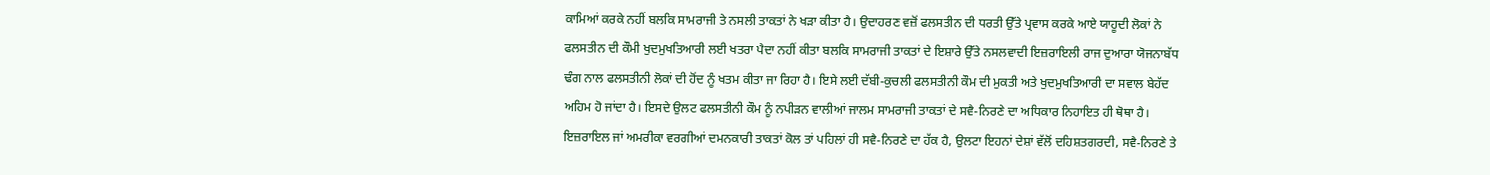ਕਾਮਿਆਂ ਕਰਕੇ ਨਹੀਂ ਬਲਕਿ ਸਾਮਰਾਜੀ ਤੇ ਨਸਲੀ ਤਾਕਤਾਂ ਨੇ ਖੜਾ ਕੀਤਾ ਹੈ। ਉਦਾਹਰਣ ਵਜ਼ੋਂ ਫਲਸਤੀਨ ਦੀ ਧਰਤੀ ਉੱਤੇ ਪ੍ਰਵਾਸ ਕਰਕੇ ਆਏ ਯਾਹੂਦੀ ਲੋਕਾਂ ਨੇ ਫਲਸਤੀਨ ਦੀ ਕੌਮੀ ਖੁਦਮੁਖਤਿਆਰੀ ਲਈ ਖਤਰਾ ਪੈਦਾ ਨਹੀਂ ਕੀਤਾ ਬਲਕਿ ਸਾਮਰਾਜੀ ਤਾਕਤਾਂ ਦੇ ਇਸ਼ਾਰੇ ਉੱਤੇ ਨਸਲਵਾਦੀ ਇਜ਼ਰਾਇਲੀ ਰਾਜ ਦੁਆਰਾ ਯੋਜਨਾਬੱਧ ਢੰਗ ਨਾਲ ਫਲਸਤੀਨੀ ਲੋਕਾਂ ਦੀ ਹੋਂਦ ਨੂੰ ਖਤਮ ਕੀਤਾ ਜਾ ਰਿਹਾ ਹੈ। ਇਸੇ ਲਈ ਦੱਬੀ-ਕੁਚਲੀ ਫਲਸਤੀਨੀ ਕੌਮ ਦੀ ਮੁਕਤੀ ਅਤੇ ਖੁਦਮੁਖਤਿਆਰੀ ਦਾ ਸਵਾਲ ਬੇਹੱਦ ਅਹਿਮ ਹੋ ਜਾਂਦਾ ਹੈ। ਇਸਦੇ ਉਲਟ ਫਲਸਤੀਨੀ ਕੌਮ ਨੂੰ ਨਪੀੜਨ ਵਾਲੀਆਂ ਜਾਲਮ ਸਾਮਰਾਜੀ ਤਾਕਤਾਂ ਦੇ ਸਵੈ-ਨਿਰਣੇ ਦਾ ਅਧਿਕਾਰ ਨਿਹਾਇਤ ਹੀ ਥੋਥਾ ਹੈ। ਇਜ਼ਰਾਇਲ ਜਾਂ ਅਮਰੀਕਾ ਵਰਗੀਆਂ ਦਮਨਕਾਰੀ ਤਾਕਤਾਂ ਕੋਲ ਤਾਂ ਪਹਿਲਾਂ ਹੀ ਸਵੈ-ਨਿਰਣੇ ਦਾ ਹੱਕ ਹੈ, ਉਲਟਾ ਇਹਨਾਂ ਦੇਸ਼ਾਂ ਵੱਲੋਂ ਦਹਿਸ਼ਤਗਰਦੀ, ਸਵੈ-ਨਿਰਣੇ ਤੇ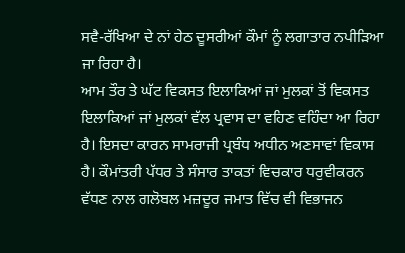ਸਵੈ-ਰੱਖਿਆ ਦੇ ਨਾਂ ਹੇਠ ਦੂਸਰੀਆਂ ਕੌਮਾਂ ਨੂੰ ਲਗਾਤਾਰ ਨਪੀੜਿਆ ਜਾ ਰਿਹਾ ਹੈ।
ਆਮ ਤੌਰ ਤੇ ਘੱਟ ਵਿਕਸਤ ਇਲਾਕਿਆਂ ਜਾਂ ਮੁਲਕਾਂ ਤੋਂ ਵਿਕਸਤ ਇਲਾਕਿਆਂ ਜਾਂ ਮੁਲਕਾਂ ਵੱਲ ਪ੍ਰਵਾਸ ਦਾ ਵਹਿਣ ਵਹਿੰਦਾ ਆ ਰਿਹਾ ਹੈ। ਇਸਦਾ ਕਾਰਨ ਸਾਮਰਾਜੀ ਪ੍ਰਬੰਧ ਅਧੀਨ ਅਣਸਾਵਾਂ ਵਿਕਾਸ ਹੈ। ਕੌਮਾਂਤਰੀ ਪੱਧਰ ਤੇ ਸੰਸਾਰ ਤਾਕਤਾਂ ਵਿਚਕਾਰ ਧਰੁਵੀਕਰਨ ਵੱਧਣ ਨਾਲ ਗਲੋਬਲ ਮਜ਼ਦੂਰ ਜਮਾਤ ਵਿੱਚ ਵੀ ਵਿਭਾਜਨ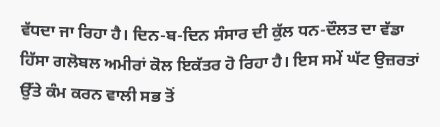ਵੱਧਦਾ ਜਾ ਰਿਹਾ ਹੈ। ਦਿਨ-ਬ-ਦਿਨ ਸੰਸਾਰ ਦੀ ਕੁੱਲ ਧਨ-ਦੌਲਤ ਦਾ ਵੱਡਾ ਹਿੱਸਾ ਗਲੋਬਲ ਅਮੀਰਾਂ ਕੋਲ ਇਕੱਤਰ ਹੋ ਰਿਹਾ ਹੈ। ਇਸ ਸਮੇਂ ਘੱਟ ਉਜ਼ਰਤਾਂ ਉੱਤੇ ਕੰਮ ਕਰਨ ਵਾਲੀ ਸਭ ਤੋਂ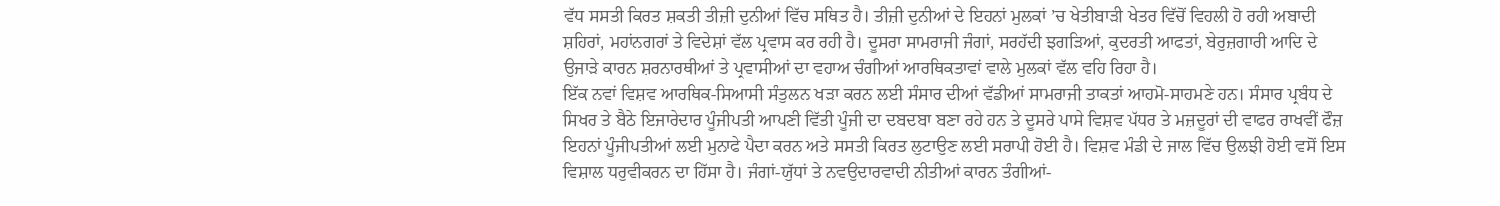ਵੱਧ ਸਸਤੀ ਕਿਰਤ ਸ਼ਕਤੀ ਤੀਜ਼ੀ ਦੁਨੀਆਂ ਵਿੱਚ ਸਥਿਤ ਹੈ। ਤੀਜ਼ੀ ਦੁਨੀਆਂ ਦੇ ਇਹਨਾਂ ਮੁਲਕਾਂ ’ਚ ਖੇਤੀਬਾੜੀ ਖੇਤਰ ਵਿੱਚੋਂ ਵਿਹਲੀ ਹੋ ਰਹੀ ਅਬਾਦੀ ਸ਼ਹਿਰਾਂ, ਮਹਾਂਨਗਰਾਂ ਤੇ ਵਿਦੇਸ਼ਾਂ ਵੱਲ ਪ੍ਰਵਾਸ ਕਰ ਰਹੀ ਹੈ। ਦੂਸਰਾ ਸਾਮਰਾਜੀ ਜੰਗਾਂ, ਸਰਹੱਦੀ ਝਗੜਿਆਂ, ਕੁਦਰਤੀ ਆਫਤਾਂ, ਬੇਰੁਜ਼ਗਾਰੀ ਆਦਿ ਦੇ ਉਜਾੜੇ ਕਾਰਨ ਸ਼ਰਨਾਰਥੀਆਂ ਤੇ ਪ੍ਰਵਾਸੀਆਂ ਦਾ ਵਹਾਅ ਚੰਗੀਆਂ ਆਰਥਿਕਤਾਵਾਂ ਵਾਲੇ ਮੁਲਕਾਂ ਵੱਲ ਵਹਿ ਰਿਹਾ ਹੈ।
ਇੱਕ ਨਵਾਂ ਵਿਸ਼ਵ ਆਰਥਿਕ-ਸਿਆਸੀ ਸੰਤੁਲਨ ਖੜਾ ਕਰਨ ਲਈ ਸੰਸਾਰ ਦੀਆਂ ਵੱਡੀਆਂ ਸਾਮਰਾਜੀ ਤਾਕਤਾਂ ਆਹਮੋ-ਸਾਹਮਣੇ ਹਨ। ਸੰਸਾਰ ਪ੍ਰਬੰਧ ਦੇ ਸਿਖਰ ਤੇ ਬੈਠੇ ਇਜਾਰੇਦਾਰ ਪੂੰਜੀਪਤੀ ਆਪਣੀ ਵਿੱਤੀ ਪੂੰਜੀ ਦਾ ਦਬਦਬਾ ਬਣਾ ਰਹੇ ਹਨ ਤੇ ਦੂਸਰੇ ਪਾਸੇ ਵਿਸ਼ਵ ਪੱਧਰ ਤੇ ਮਜ਼ਦੂਰਾਂ ਦੀ ਵਾਫਰ ਰਾਖਵੀਂ ਫੌਜ਼ ਇਹਨਾਂ ਪੂੰਜੀਪਤੀਆਂ ਲਈ ਮੁਨਾਫੇ ਪੈਦਾ ਕਰਨ ਅਤੇ ਸਸਤੀ ਕਿਰਤ ਲੁਟਾਉਣ ਲਈ ਸਰਾਪੀ ਹੋਈ ਹੈ। ਵਿਸ਼ਵ ਮੰਡੀ ਦੇ ਜਾਲ ਵਿੱਚ ਉਲਝੀ ਹੋਈ ਵਸੋਂ ਇਸ ਵਿਸ਼ਾਲ ਧਰੁਵੀਕਰਨ ਦਾ ਹਿੱਸਾ ਹੈ। ਜੰਗਾਂ-ਯੁੱਧਾਂ ਤੇ ਨਵਉਦਾਰਵਾਦੀ ਨੀਤੀਆਂ ਕਾਰਨ ਤੰਗੀਆਂ-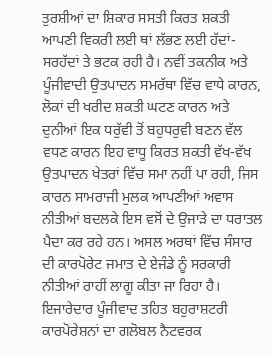ਤੁਰਸ਼ੀਆਂ ਦਾ ਸ਼ਿਕਾਰ ਸਸਤੀ ਕਿਰਤ ਸ਼ਕਤੀ ਆਪਣੀ ਵਿਕਰੀ ਲਈ ਥਾਂ ਲੱਭਣ ਲਈ ਹੱਦਾਂ-ਸਰਹੱਦਾਂ ਤੇ ਭਟਕ ਰਹੀ ਹੈ। ਨਵੀਂ ਤਕਨੀਕ ਅਤੇ ਪੂੰਜੀਵਾਦੀ ਉਤਪਾਦਨ ਸਮਰੱਥਾ ਵਿੱਚ ਵਾਧੇ ਕਾਰਨ, ਲੋਕਾਂ ਦੀ ਖਰੀਦ ਸ਼ਕਤੀ ਘਟਣ ਕਾਰਨ ਅਤੇ ਦੁਨੀਆਂ ਇਕ ਧਰੁੱਵੀ ਤੋਂ ਬਹੁਧਰੁਵੀ ਬਣਨ ਵੱਲ ਵਧਣ ਕਾਰਨ ਇਹ ਵਾਧੂ ਕਿਰਤ ਸ਼ਕਤੀ ਵੱਖ-ਵੱਖ ਉਤਪਾਦਨ ਖੇਤਰਾਂ ਵਿੱਚ ਸਮਾ ਨਹੀਂ ਪਾ ਰਹੀ, ਜਿਸ ਕਾਰਨ ਸਾਮਰਾਜੀ ਮੁਲਕ ਆਪਣੀਆਂ ਅਵਾਸ ਨੀਤੀਆਂ ਬਦਲਕੇ ਇਸ ਵਸੋਂ ਦੇ ਉਜਾੜੇ ਦਾ ਧਰਾਤਲ ਪੈਦਾ ਕਰ ਰਹੇ ਹਨ। ਅਸਲ ਅਰਥਾਂ ਵਿੱਚ ਸੰਸਾਰ ਦੀ ਕਾਰਪੋਰੇਟ ਜਮਾਤ ਦੇ ਏਜੰਡੇ ਨੂੰ ਸਰਕਾਰੀ ਨੀਤੀਆਂ ਰਾਹੀਂ ਲਾਗੂ ਕੀਤਾ ਜਾ ਰਿਹਾ ਹੈ। ਇਜਾਰੇਦਾਰ ਪੂੰਜੀਵਾਦ ਤਹਿਤ ਬਹੁਰਾਸ਼ਟਰੀ ਕਾਰਪੋਰੇਸ਼ਨਾਂ ਦਾ ਗਲੋਬਲ ਨੈਟਵਰਕ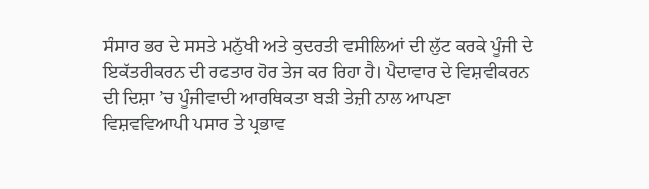ਸੰਸਾਰ ਭਰ ਦੇ ਸਸਤੇ ਮਨੁੱਖੀ ਅਤੇ ਕੁਦਰਤੀ ਵਸੀਲਿਆਂ ਦੀ ਲੁੱਟ ਕਰਕੇ ਪੂੰਜੀ ਦੇ ਇਕੱਤਰੀਕਰਨ ਦੀ ਰਫਤਾਰ ਹੋਰ ਤੇਜ ਕਰ ਰਿਹਾ ਹੈ। ਪੈਦਾਵਾਰ ਦੇ ਵਿਸ਼ਵੀਕਰਨ ਦੀ ਦਿਸ਼ਾ ’ਚ ਪੂੰਜੀਵਾਦੀ ਆਰਥਿਕਤਾ ਬੜੀ ਤੇਜ਼ੀ ਨਾਲ ਆਪਣਾ ਵਿਸ਼ਵਵਿਆਪੀ ਪਸਾਰ ਤੇ ਪ੍ਰਭਾਵ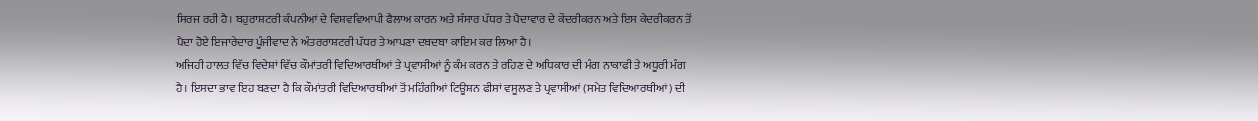ਸਿਰਜ ਰਹੀ ਹੈ। ਬਹੁਰਾਸ਼ਟਰੀ ਕੰਪਨੀਆਂ ਦੇ ਵਿਸ਼ਵਵਿਆਪੀ ਫੈਲਾਅ ਕਾਰਨ ਅਤੇ ਸੰਸਾਰ ਪੱਧਰ ਤੇ ਪੈਦਾਵਾਰ ਦੇ ਕੇਂਦਰੀਕਰਨ ਅਤੇ ਇਸ ਕੇਦਰੀਕਰਨ ਤੋਂ ਪੈਦਾ ਹੋਏ ਇਜਾਰੇਦਾਰ ਪੂੰਜੀਵਾਦ ਨੇ ਅੰਤਰਰਾਸ਼ਟਰੀ ਪੱਧਰ ਤੇ ਆਪਣਾ ਦਬਦਬਾ ਕਾਇਮ ਕਰ ਲਿਆ ਹੈ।
ਅਜਿਹੀ ਹਾਲਤ ਵਿੱਚ ਵਿਦੇਸ਼ਾਂ ਵਿੱਚ ਕੌਮਾਂਤਰੀ ਵਿਦਿਆਰਥੀਆਂ ਤੇ ਪ੍ਰਵਾਸੀਆਂ ਨੂੰ ਕੰਮ ਕਰਨ ਤੇ ਰਹਿਣ ਦੇ ਅਧਿਕਾਰ ਦੀ ਮੰਗ ਨਾਕਾਫੀ ਤੇ ਅਧੂਰੀ ਮੰਗ ਹੈ। ਇਸਦਾ ਭਾਵ ਇਹ ਬਣਦਾ ਹੈ ਕਿ ਕੌਮਾਂਤਰੀ ਵਿਦਿਆਰਥੀਆਂ ਤੋਂ ਮਹਿੰਗੀਆਂ ਟਿਊਸ਼ਨ ਫੀਸਾਂ ਵਸੂਲਣ ਤੇ ਪ੍ਰਵਾਸੀਆਂ (ਸਮੇਤ ਵਿਦਿਆਰਥੀਆਂ) ਦੀ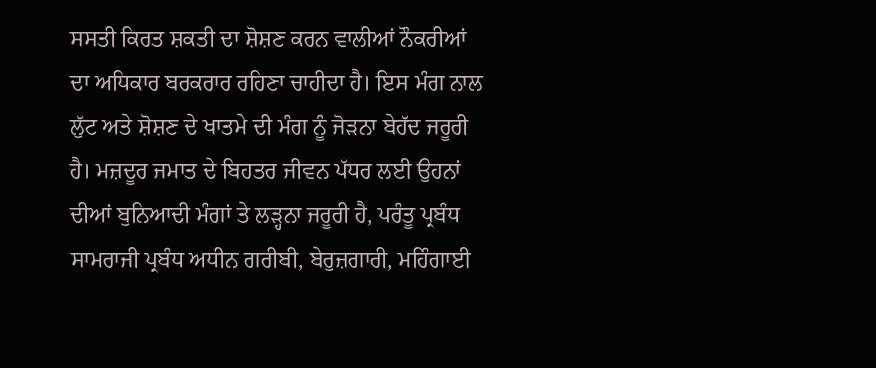ਸਸਤੀ ਕਿਰਤ ਸ਼ਕਤੀ ਦਾ ਸ਼ੋਸ਼ਣ ਕਰਨ ਵਾਲੀਆਂ ਨੌਕਰੀਆਂ ਦਾ ਅਧਿਕਾਰ ਬਰਕਰਾਰ ਰਹਿਣਾ ਚਾਹੀਦਾ ਹੈ। ਇਸ ਮੰਗ ਨਾਲ ਲੁੱਟ ਅਤੇ ਸ਼ੋਸ਼ਣ ਦੇ ਖਾਤਮੇ ਦੀ ਮੰਗ ਨੂੰ ਜੋੜਨਾ ਬੇਹੱਦ ਜਰੂਰੀ ਹੈ। ਮਜ਼ਦੂਰ ਜਮਾਤ ਦੇ ਬਿਹਤਰ ਜੀਵਨ ਪੱਧਰ ਲਈ ਉਹਨਾਂ ਦੀਆਂ ਬੁਨਿਆਦੀ ਮੰਗਾਂ ਤੇ ਲੜ੍ਹਨਾ ਜਰੂਰੀ ਹੈ, ਪਰੰਤੂ ਪ੍ਰਬੰਧ ਸਾਮਰਾਜੀ ਪ੍ਰਬੰਧ ਅਧੀਨ ਗਰੀਬੀ, ਬੇਰੁਜ਼ਗਾਰੀ, ਮਹਿੰਗਾਈ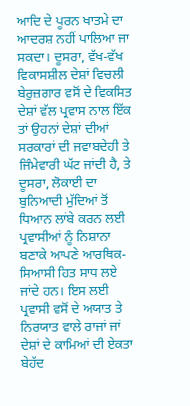ਆਦਿ ਦੇ ਪੂਰਨ ਖਾਤਮੇ ਦਾ ਆਦਰਸ਼ ਨਹੀਂ ਪਾਲਿਆ ਜਾ ਸਕਦਾ। ਦੂਸਰਾ, ਵੱਖ-ਵੱਖ ਵਿਕਾਸਸ਼ੀਲ ਦੇਸ਼ਾਂ ਵਿਚਲੀ ਬੇਰੁਜ਼ਗਾਰ ਵਸੋਂ ਦੇ ਵਿਕਸਿਤ ਦੇਸ਼ਾਂ ਵੱਲ ਪ੍ਰਵਾਸ ਨਾਲ ਇੱਕ ਤਾਂ ਉਹਨਾਂ ਦੇਸ਼ਾਂ ਦੀਆਂ ਸਰਕਾਰਾਂ ਦੀ ਜਵਾਬਦੇਹੀ ਤੇ ਜਿੰਮੇਵਾਰੀ ਘੱਟ ਜਾਂਦੀ ਹੈ, ਤੇ ਦੂਸਰਾ, ਲੋਕਾਈ ਦਾ ਬੁਨਿਆਦੀ ਮੁੱਦਿਆਂ ਤੋਂ ਧਿਆਨ ਲਾਂਬੇ ਕਰਨ ਲਈ ਪ੍ਰਵਾਸੀਆਂ ਨੂੰ ਨਿਸ਼ਾਨਾ ਬਣਾਕੇ ਆਪਣੇ ਆਰਥਿਕ-ਸਿਆਸੀ ਹਿਤ ਸਾਧ ਲਏ ਜਾਂਦੇ ਹਨ। ਇਸ ਲਈ ਪ੍ਰਵਾਸੀ ਵਸੋਂ ਦੇ ਅਯਾਤ ਤੇ ਨਿਰਯਾਤ ਵਾਲੇ ਰਾਜਾਂ ਜਾਂ ਦੇਸ਼ਾਂ ਦੇ ਕਾਮਿਆਂ ਦੀ ਏਕਤਾ ਬੇਹੱਦ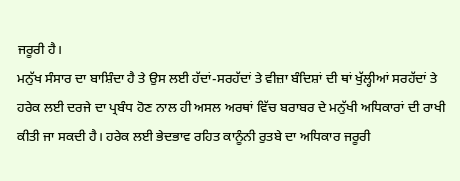ਜਰੂਰੀ ਹੈ।
ਮਨੁੱਖ ਸੰਸਾਰ ਦਾ ਬਾਸ਼ਿੰਦਾ ਹੈ ਤੇ ਉਸ ਲਈ ਹੱਦਾਂ-ਸਰਹੱਦਾਂ ਤੇ ਵੀਜ਼ਾ ਬੰਦਿਸ਼ਾਂ ਦੀ ਥਾਂ ਖੁੱਲ੍ਹੀਆਂ ਸਰਹੱਦਾਂ ਤੇ ਹਰੇਕ ਲਈ ਦਰਜੇ ਦਾ ਪ੍ਰਬੰਧ ਹੋਣ ਨਾਲ ਹੀ ਅਸਲ ਅਰਥਾਂ ਵਿੱਚ ਬਰਾਬਰ ਦੇ ਮਨੁੱਖੀ ਅਧਿਕਾਰਾਂ ਦੀ ਰਾਖੀ ਕੀਤੀ ਜਾ ਸਕਦੀ ਹੈ। ਹਰੇਕ ਲਈ ਭੇਦਭਾਵ ਰਹਿਤ ਕਾਨੂੰਨੀ ਰੁਤਬੇ ਦਾ ਅਧਿਕਾਰ ਜਰੂਰੀ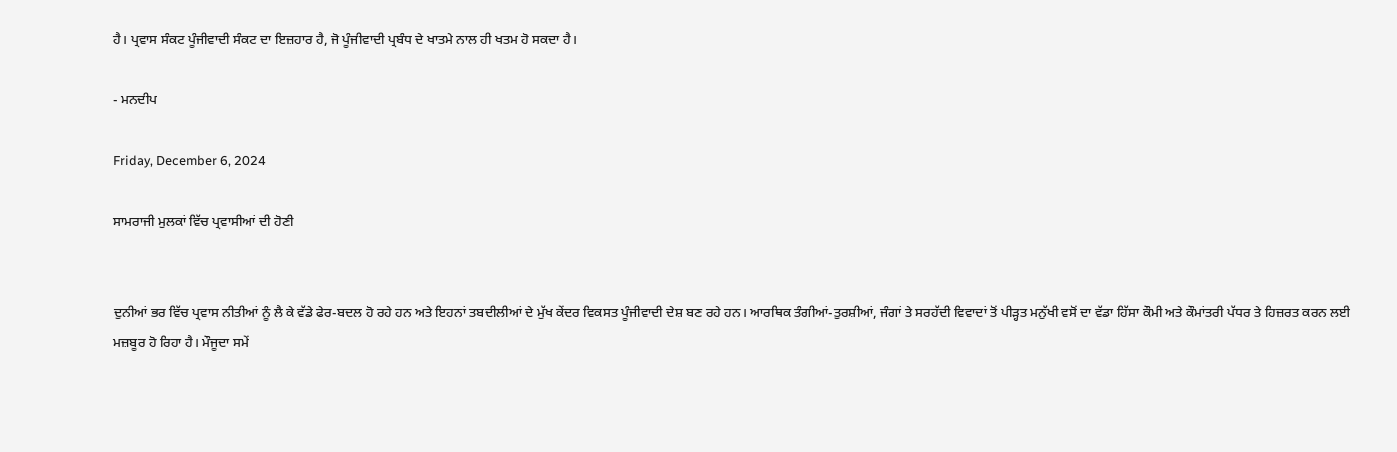ਹੈ। ਪ੍ਰਵਾਸ ਸੰਕਟ ਪੂੰਜੀਵਾਦੀ ਸੰਕਟ ਦਾ ਇਜ਼ਹਾਰ ਹੈ, ਜੋ ਪੂੰਜੀਵਾਦੀ ਪ੍ਰਬੰਧ ਦੇ ਖਾਤਮੇ ਨਾਲ ਹੀ ਖਤਮ ਹੋ ਸਕਦਾ ਹੈ।

- ਮਨਦੀਪ

Friday, December 6, 2024

ਸਾਮਰਾਜੀ ਮੁਲਕਾਂ ਵਿੱਚ ਪ੍ਰਵਾਸੀਆਂ ਦੀ ਹੋਣੀ


ਦੁਨੀਆਂ ਭਰ ਵਿੱਚ ਪ੍ਰਵਾਸ ਨੀਤੀਆਂ ਨੂੰ ਲੈ ਕੇ ਵੱਡੇ ਫੇਰ-ਬਦਲ ਹੋ ਰਹੇ ਹਨ ਅਤੇ ਇਹਨਾਂ ਤਬਦੀਲੀਆਂ ਦੇ ਮੁੱਖ ਕੇਂਦਰ ਵਿਕਸਤ ਪੂੰਜੀਵਾਦੀ ਦੇਸ਼ ਬਣ ਰਹੇ ਹਨ। ਆਰਥਿਕ ਤੰਗੀਆਂ-ਤੁਰਸ਼ੀਆਂ, ਜੰਗਾਂ ਤੇ ਸਰਹੱਦੀ ਵਿਵਾਦਾਂ ਤੋਂ ਪੀੜ੍ਹਤ ਮਨੁੱਖੀ ਵਸੋਂ ਦਾ ਵੱਡਾ ਹਿੱਸਾ ਕੌਮੀ ਅਤੇ ਕੌਮਾਂਤਰੀ ਪੱਧਰ ਤੇ ਹਿਜ਼ਰਤ ਕਰਨ ਲਈ ਮਜ਼ਬੂਰ ਹੋ ਰਿਹਾ ਹੈ। ਮੌਜੂਦਾ ਸਮੇਂ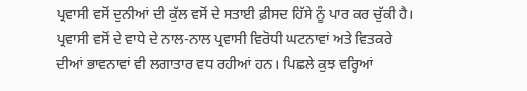ਪ੍ਰਵਾਸੀ ਵਸੋਂ ਦੁਨੀਆਂ ਦੀ ਕੁੱਲ ਵਸੋਂ ਦੇ ਸਤਾਈ ਫ਼ੀਸਦ ਹਿੱਸੇ ਨੂੰ ਪਾਰ ਕਰ ਚੁੱਕੀ ਹੈ। ਪ੍ਰਵਾਸੀ ਵਸੋਂ ਦੇ ਵਾਧੇ ਦੇ ਨਾਲ-ਨਾਲ ਪ੍ਰਵਾਸੀ ਵਿਰੋਧੀ ਘਟਨਾਵਾਂ ਅਤੇ ਵਿਤਕਰੇ ਦੀਆਂ ਭਾਵਨਾਵਾਂ ਵੀ ਲਗਾਤਾਰ ਵਧ ਰਹੀਆਂ ਹਨ। ਪਿਛਲੇ ਕੁਝ ਵਰ੍ਹਿਆਂ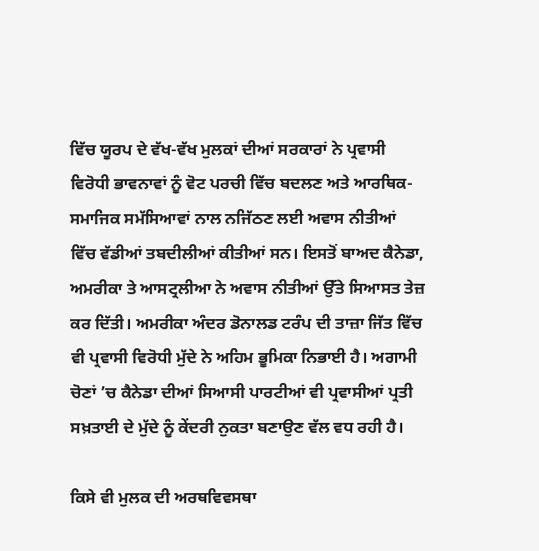ਵਿੱਚ ਯੂਰਪ ਦੇ ਵੱਖ-ਵੱਖ ਮੁਲਕਾਂ ਦੀਆਂ ਸਰਕਾਰਾਂ ਨੇ ਪ੍ਰਵਾਸੀ ਵਿਰੋਧੀ ਭਾਵਨਾਵਾਂ ਨੂੰ ਵੋਟ ਪਰਚੀ ਵਿੱਚ ਬਦਲਣ ਅਤੇ ਆਰਥਿਕ-ਸਮਾਜਿਕ ਸਮੱਸਿਆਵਾਂ ਨਾਲ ਨਜਿੱਠਣ ਲਈ ਅਵਾਸ ਨੀਤੀਆਂ ਵਿੱਚ ਵੱਡੀਆਂ ਤਬਦੀਲੀਆਂ ਕੀਤੀਆਂ ਸਨ। ਇਸਤੋਂ ਬਾਅਦ ਕੈਨੇਡਾ, ਅਮਰੀਕਾ ਤੇ ਆਸਟ੍ਰਲੀਆ ਨੇ ਅਵਾਸ ਨੀਤੀਆਂ ਉੱਤੇ ਸਿਆਸਤ ਤੇਜ਼ ਕਰ ਦਿੱਤੀ। ਅਮਰੀਕਾ ਅੰਦਰ ਡੋਨਾਲਡ ਟਰੰਪ ਦੀ ਤਾਜ਼ਾ ਜਿੱਤ ਵਿੱਚ ਵੀ ਪ੍ਰਵਾਸੀ ਵਿਰੋਧੀ ਮੁੱਦੇ ਨੇ ਅਹਿਮ ਭੂਮਿਕਾ ਨਿਭਾਈ ਹੈ। ਅਗਾਮੀ ਚੋਣਾਂ ’ਚ ਕੈਨੇਡਾ ਦੀਆਂ ਸਿਆਸੀ ਪਾਰਟੀਆਂ ਵੀ ਪ੍ਰਵਾਸੀਆਂ ਪ੍ਰਤੀ ਸਖ਼ਤਾਈ ਦੇ ਮੁੱਦੇ ਨੂੰ ਕੇਂਦਰੀ ਨੁਕਤਾ ਬਣਾਉਣ ਵੱਲ ਵਧ ਰਹੀ ਹੈ।

ਕਿਸੇ ਵੀ ਮੁਲਕ ਦੀ ਅਰਥਵਿਵਸਥਾ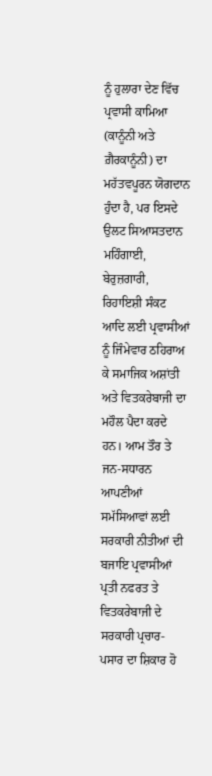ਨੂੰ ਹੁਲਾਰਾ ਦੇਣ ਵਿੱਚ ਪ੍ਰਵਾਸੀ ਕਾਮਿਆ (ਕਾਨੂੰਨੀ ਅਤੇ ਗ਼ੈਰਕਾਨੂੰਨੀ) ਦਾ ਮਹੱਤਵਪੂਰਨ ਯੋਗਦਾਨ ਹੁੰਦਾ ਹੈ, ਪਰ ਇਸਦੇ ਉਲਟ ਸਿਆਸਤਦਾਨ ਮਹਿੰਗਾਈ, ਬੇਰੁਜ਼ਗਾਰੀ, ਰਿਹਾਇਸ਼ੀ ਸੰਕਟ ਆਦਿ ਲਈ ਪ੍ਰਵਾਸੀਆਂ ਨੂੰ ਜਿੰਮੇਵਾਰ ਠਹਿਰਾਅ ਕੇ ਸਮਾਜਿਕ ਅਸ਼ਾਂਤੀ ਅਤੇ ਵਿਤਕਰੇਬਾਜੀ ਦਾ ਮਹੌਲ ਪੈਦਾ ਕਰਦੇ ਹਨ। ਆਮ ਤੌਰ ਤੇ ਜਨ-ਸਧਾਰਨ ਆਪਣੀਆਂ ਸਮੱਸਿਆਵਾਂ ਲਈ ਸਰਕਾਰੀ ਨੀਤੀਆਂ ਦੀ ਬਜਾਇ ਪ੍ਰਵਾਸੀਆਂ ਪ੍ਰਤੀ ਨਫਰਤ ਤੇ ਵਿਤਕਰੇਬਾਜੀ ਦੇ ਸਰਕਾਰੀ ਪ੍ਰਚਾਰ-ਪਸਾਰ ਦਾ ਸ਼ਿਕਾਰ ਹੋ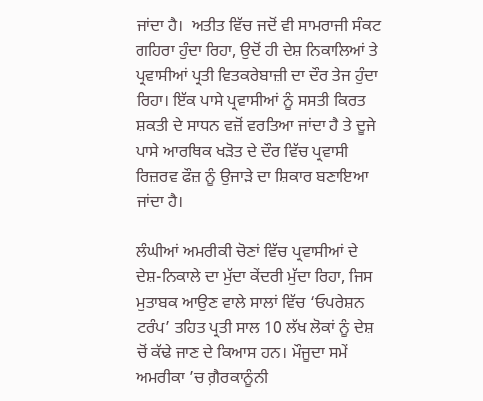ਜਾਂਦਾ ਹੈ।  ਅਤੀਤ ਵਿੱਚ ਜਦੋਂ ਵੀ ਸਾਮਰਾਜੀ ਸੰਕਟ ਗਹਿਰਾ ਹੁੰਦਾ ਰਿਹਾ, ਉਦੋਂ ਹੀ ਦੇਸ਼ ਨਿਕਾਲਿਆਂ ਤੇ ਪ੍ਰਵਾਸੀਆਂ ਪ੍ਰਤੀ ਵਿਤਕਰੇਬਾਜ਼ੀ ਦਾ ਦੌਰ ਤੇਜ ਹੁੰਦਾ ਰਿਹਾ। ਇੱਕ ਪਾਸੇ ਪ੍ਰਵਾਸੀਆਂ ਨੂੰ ਸਸਤੀ ਕਿਰਤ ਸ਼ਕਤੀ ਦੇ ਸਾਧਨ ਵਜ਼ੋਂ ਵਰਤਿਆ ਜਾਂਦਾ ਹੈ ਤੇ ਦੂਜੇ ਪਾਸੇ ਆਰਥਿਕ ਖੜੋਤ ਦੇ ਦੌਰ ਵਿੱਚ ਪ੍ਰਵਾਸੀ ਰਿਜ਼ਰਵ ਫੌਜ਼ ਨੂੰ ਉਜਾੜੇ ਦਾ ਸ਼ਿਕਾਰ ਬਣਾਇਆ ਜਾਂਦਾ ਹੈ।

ਲੰਘੀਆਂ ਅਮਰੀਕੀ ਚੋਣਾਂ ਵਿੱਚ ਪ੍ਰਵਾਸੀਆਂ ਦੇ ਦੇਸ਼-ਨਿਕਾਲੇ ਦਾ ਮੁੱਦਾ ਕੇਂਦਰੀ ਮੁੱਦਾ ਰਿਹਾ, ਜਿਸ ਮੁਤਾਬਕ ਆਉਣ ਵਾਲੇ ਸਾਲਾਂ ਵਿੱਚ ‘ਓਪਰੇਸ਼ਨ ਟਰੰਪ’ ਤਹਿਤ ਪ੍ਰਤੀ ਸਾਲ 10 ਲੱਖ ਲੋਕਾਂ ਨੂੰ ਦੇਸ਼ ਚੋਂ ਕੱਢੇ ਜਾਣ ਦੇ ਕਿਆਸ ਹਨ। ਮੌਜੂਦਾ ਸਮੇਂ ਅਮਰੀਕਾ ’ਚ ਗ਼ੈਰਕਾਨੂੰਨੀ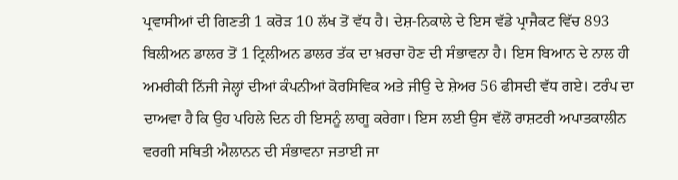ਪ੍ਰਵਾਸੀਆਂ ਦੀ ਗਿਣਤੀ 1 ਕਰੋੜ 10 ਲੱਖ ਤੋਂ ਵੱਧ ਹੈ। ਦੇਸ਼-ਨਿਕਾਲੇ ਦੇ ਇਸ ਵੱਡੇ ਪ੍ਰਾਜੈਕਟ ਵਿੱਚ 893 ਬਿਲੀਅਨ ਡਾਲਰ ਤੋਂ 1 ਟ੍ਰਿਲੀਅਨ ਡਾਲਰ ਤੱਕ ਦਾ ਖ਼ਰਚਾ ਹੋਣ ਦੀ ਸੰਭਾਵਨਾ ਹੈ। ਇਸ ਬਿਆਨ ਦੇ ਨਾਲ ਹੀ ਅਮਰੀਕੀ ਨਿੱਜੀ ਜੇਲ੍ਹਾਂ ਦੀਆਂ ਕੰਪਨੀਆਂ ਕੋਰਸਿਵਿਕ ਅਤੇ ਜੀਉ ਦੇ ਸ਼ੇਅਰ 56 ਫੀਸਦੀ ਵੱਧ ਗਏ। ਟਰੰਪ ਦਾ ਦਾਅਵਾ ਹੈ ਕਿ ਉਹ ਪਹਿਲੇ ਦਿਨ ਹੀ ਇਸਨੂੰ ਲਾਗੂ ਕਰੇਗਾ। ਇਸ ਲਈ ਉਸ ਵੱਲੋਂ ਰਾਸ਼ਟਰੀ ਅਪਾਤਕਾਲੀਨ ਵਰਗੀ ਸਥਿਤੀ ਐਲਾਨਨ ਦੀ ਸੰਭਾਵਨਾ ਜਤਾਈ ਜਾ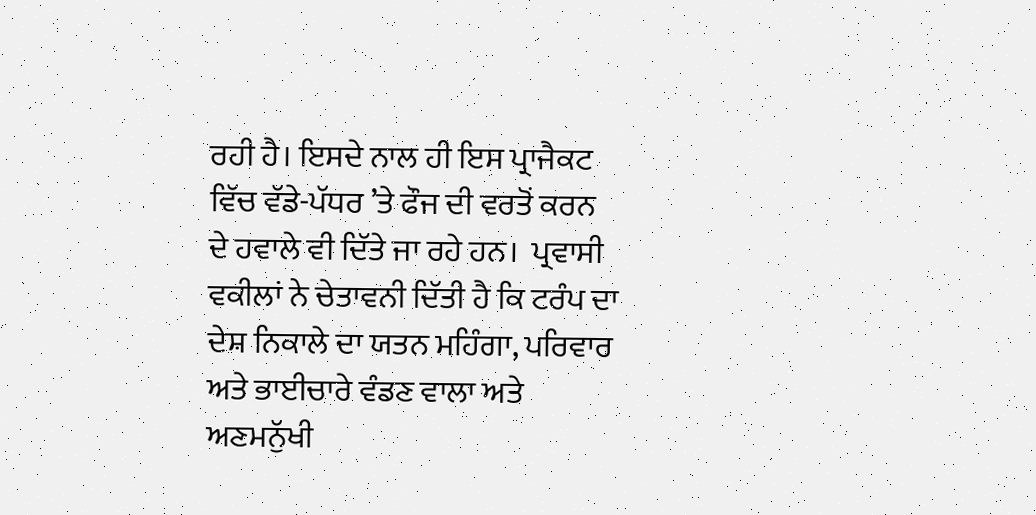ਰਹੀ ਹੈ। ਇਸਦੇ ਨਾਲ ਹੀ ਇਸ ਪ੍ਰਾਜੈਕਟ ਵਿੱਚ ਵੱਡੇ-ਪੱਧਰ ’ਤੇ ਫੌਜ ਦੀ ਵਰਤੋਂ ਕਰਨ ਦੇ ਹਵਾਲੇ ਵੀ ਦਿੱਤੇ ਜਾ ਰਹੇ ਹਨ।  ਪ੍ਰਵਾਸੀ ਵਕੀਲਾਂ ਨੇ ਚੇਤਾਵਨੀ ਦਿੱਤੀ ਹੈ ਕਿ ਟਰੰਪ ਦਾ ਦੇਸ਼ ਨਿਕਾਲੇ ਦਾ ਯਤਨ ਮਹਿੰਗਾ, ਪਰਿਵਾਰ ਅਤੇ ਭਾਈਚਾਰੇ ਵੰਡਣ ਵਾਲਾ ਅਤੇ ਅਣਮਨੁੱਖੀ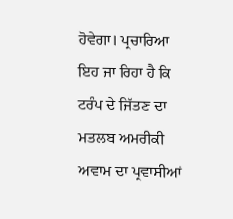ਹੋਵੇਗਾ। ਪ੍ਰਚਾਰਿਆ ਇਹ ਜਾ ਰਿਹਾ ਹੈ ਕਿ ਟਰੰਪ ਦੇ ਜਿੱਤਣ ਦਾ ਮਤਲਬ ਅਮਰੀਕੀ ਅਵਾਮ ਦਾ ਪ੍ਰਵਾਸੀਆਂ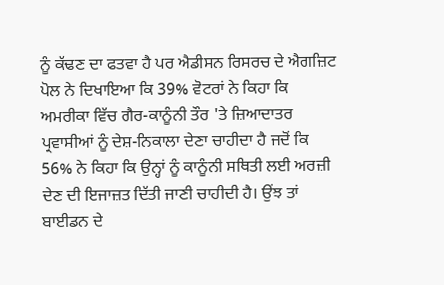ਨੂੰ ਕੱਢਣ ਦਾ ਫਤਵਾ ਹੈ ਪਰ ਐਡੀਸਨ ਰਿਸਰਚ ਦੇ ਐਗਜ਼ਿਟ ਪੋਲ ਨੇ ਦਿਖਾਇਆ ਕਿ 39% ਵੋਟਰਾਂ ਨੇ ਕਿਹਾ ਕਿ ਅਮਰੀਕਾ ਵਿੱਚ ਗੈਰ-ਕਾਨੂੰਨੀ ਤੌਰ 'ਤੇ ਜ਼ਿਆਦਾਤਰ ਪ੍ਰਵਾਸੀਆਂ ਨੂੰ ਦੇਸ਼-ਨਿਕਾਲਾ ਦੇਣਾ ਚਾਹੀਦਾ ਹੈ ਜਦੋਂ ਕਿ 56% ਨੇ ਕਿਹਾ ਕਿ ਉਨ੍ਹਾਂ ਨੂੰ ਕਾਨੂੰਨੀ ਸਥਿਤੀ ਲਈ ਅਰਜ਼ੀ ਦੇਣ ਦੀ ਇਜਾਜ਼ਤ ਦਿੱਤੀ ਜਾਣੀ ਚਾਹੀਦੀ ਹੈ। ਉਂਝ ਤਾਂ ਬਾਈਡਨ ਦੇ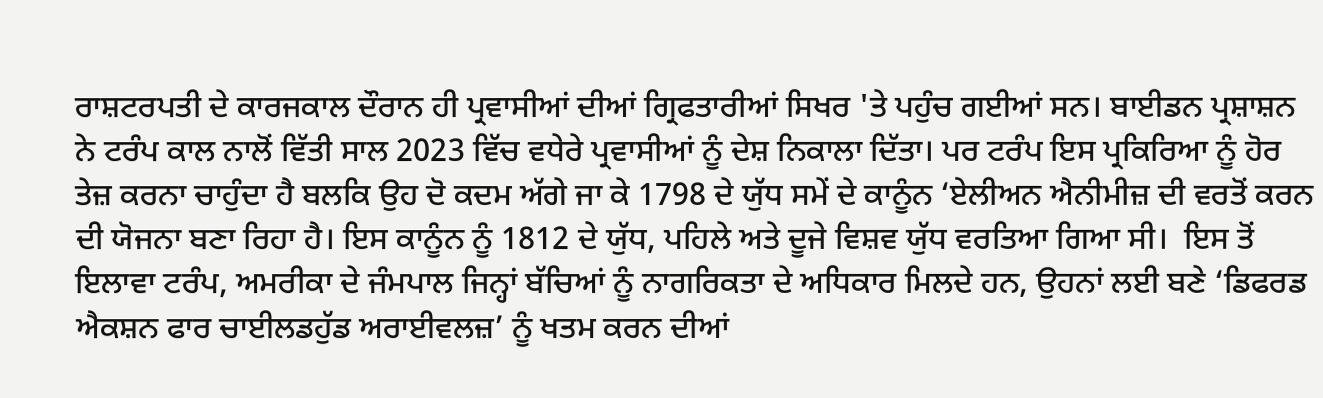ਰਾਸ਼ਟਰਪਤੀ ਦੇ ਕਾਰਜਕਾਲ ਦੌਰਾਨ ਹੀ ਪ੍ਰਵਾਸੀਆਂ ਦੀਆਂ ਗ੍ਰਿਫਤਾਰੀਆਂ ਸਿਖਰ 'ਤੇ ਪਹੁੰਚ ਗਈਆਂ ਸਨ। ਬਾਈਡਨ ਪ੍ਰਸ਼ਾਸ਼ਨ ਨੇ ਟਰੰਪ ਕਾਲ ਨਾਲੋਂ ਵਿੱਤੀ ਸਾਲ 2023 ਵਿੱਚ ਵਧੇਰੇ ਪ੍ਰਵਾਸੀਆਂ ਨੂੰ ਦੇਸ਼ ਨਿਕਾਲਾ ਦਿੱਤਾ। ਪਰ ਟਰੰਪ ਇਸ ਪ੍ਰਕਿਰਿਆ ਨੂੰ ਹੋਰ ਤੇਜ਼ ਕਰਨਾ ਚਾਹੁੰਦਾ ਹੈ ਬਲਕਿ ਉਹ ਦੋ ਕਦਮ ਅੱਗੇ ਜਾ ਕੇ 1798 ਦੇ ਯੁੱਧ ਸਮੇਂ ਦੇ ਕਾਨੂੰਨ ‘ਏਲੀਅਨ ਐਨੀਮੀਜ਼ ਦੀ ਵਰਤੋਂ ਕਰਨ ਦੀ ਯੋਜਨਾ ਬਣਾ ਰਿਹਾ ਹੈ। ਇਸ ਕਾਨੂੰਨ ਨੂੰ 1812 ਦੇ ਯੁੱਧ, ਪਹਿਲੇ ਅਤੇ ਦੂਜੇ ਵਿਸ਼ਵ ਯੁੱਧ ਵਰਤਿਆ ਗਿਆ ਸੀ।  ਇਸ ਤੋਂ ਇਲਾਵਾ ਟਰੰਪ, ਅਮਰੀਕਾ ਦੇ ਜੰਮਪਾਲ ਜਿਨ੍ਹਾਂ ਬੱਚਿਆਂ ਨੂੰ ਨਾਗਰਿਕਤਾ ਦੇ ਅਧਿਕਾਰ ਮਿਲਦੇ ਹਨ, ਉਹਨਾਂ ਲਈ ਬਣੇ ‘ਡਿਫਰਡ ਐਕਸ਼ਨ ਫਾਰ ਚਾਈਲਡਹੁੱਡ ਅਰਾਈਵਲਜ਼’ ਨੂੰ ਖਤਮ ਕਰਨ ਦੀਆਂ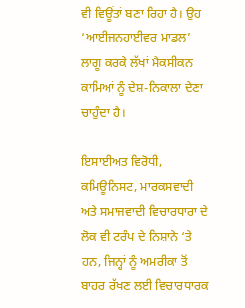ਵੀ ਵਿਊਂਤਾਂ ਬਣਾ ਰਿਹਾ ਹੈ। ਉਹ ‘ਆਈਜਨਹਾਈਵਰ ਮਾਡਲ’ ਲਾਗੂ ਕਰਕੇ ਲੱਖਾਂ ਮੈਕਸੀਕਨ ਕਾਮਿਆਂ ਨੂੰ ਦੇਸ਼-ਨਿਕਾਲਾ ਦੇਣਾ ਚਾਹੁੰਦਾ ਹੈ।

ਇਸਾਈਅਤ ਵਿਰੋਧੀ, ਕਮਿਊਨਿਸਟ, ਮਾਰਕਸਵਾਦੀ ਅਤੇ ਸਮਾਜਵਾਦੀ ਵਿਚਾਰਧਾਰਾ ਦੇ ਲੋਕ ਵੀ ਟਰੰਪ ਦੇ ਨਿਸ਼ਾਨੇ ‘ਤੇ ਹਨ, ਜਿਨ੍ਹਾਂ ਨੂੰ ਅਮਰੀਕਾ ਤੋਂ ਬਾਹਰ ਰੱਖਣ ਲਈ ਵਿਚਾਰਧਾਰਕ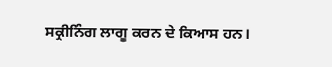ਸਕ੍ਰੀਨਿੰਗ ਲਾਗੂ ਕਰਨ ਦੇ ਕਿਆਸ ਹਨ।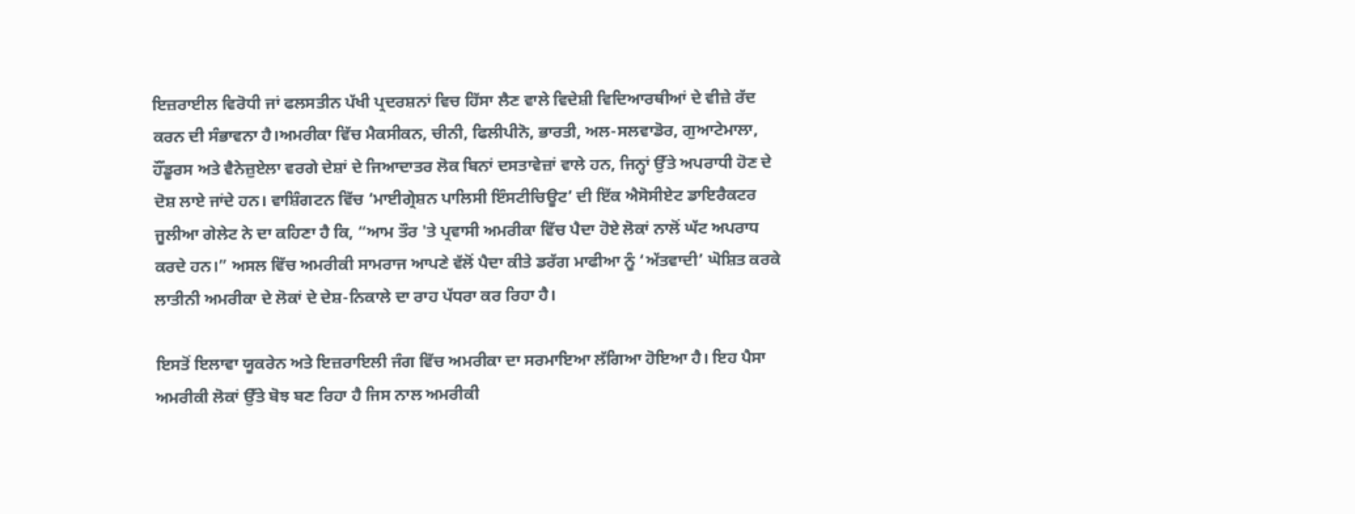ਇਜ਼ਰਾਈਲ ਵਿਰੋਧੀ ਜਾਂ ਫਲਸਤੀਨ ਪੱਖੀ ਪ੍ਰਦਰਸ਼ਨਾਂ ਵਿਚ ਹਿੱਸਾ ਲੈਣ ਵਾਲੇ ਵਿਦੇਸ਼ੀ ਵਿਦਿਆਰਥੀਆਂ ਦੇ ਵੀਜ਼ੇ ਰੱਦ ਕਰਨ ਦੀ ਸੰਭਾਵਨਾ ਹੈ।ਅਮਰੀਕਾ ਵਿੱਚ ਮੈਕਸੀਕਨ, ਚੀਨੀ, ਫਿਲੀਪੀਨੋ, ਭਾਰਤੀ, ਅਲ-ਸਲਵਾਡੋਰ, ਗੁਆਟੇਮਾਲਾ, ਹੌਂਡੂਰਸ ਅਤੇ ਵੈਨੇਜ਼ੁਏਲਾ ਵਰਗੇ ਦੇਸ਼ਾਂ ਦੇ ਜਿਆਦਾਤਰ ਲੋਕ ਬਿਨਾਂ ਦਸਤਾਵੇਜ਼ਾਂ ਵਾਲੇ ਹਨ, ਜਿਨ੍ਹਾਂ ਉੱਤੇ ਅਪਰਾਧੀ ਹੋਣ ਦੇ ਦੋਸ਼ ਲਾਏ ਜਾਂਦੇ ਹਨ। ਵਾਸ਼ਿੰਗਟਨ ਵਿੱਚ ‘ਮਾਈਗ੍ਰੇਸ਼ਨ ਪਾਲਿਸੀ ਇੰਸਟੀਚਿਊਟ’ ਦੀ ਇੱਕ ਐਸੋਸੀਏਟ ਡਾਇਰੈਕਟਰ ਜੂਲੀਆ ਗੇਲੇਟ ਨੇ ਦਾ ਕਹਿਣਾ ਹੈ ਕਿ, “ਆਮ ਤੌਰ 'ਤੇ ਪ੍ਰਵਾਸੀ ਅਮਰੀਕਾ ਵਿੱਚ ਪੈਦਾ ਹੋਏ ਲੋਕਾਂ ਨਾਲੋਂ ਘੱਟ ਅਪਰਾਧ ਕਰਦੇ ਹਨ।” ਅਸਲ ਵਿੱਚ ਅਮਰੀਕੀ ਸਾਮਰਾਜ ਆਪਣੇ ਵੱਲੋਂ ਪੈਦਾ ਕੀਤੇ ਡਰੱਗ ਮਾਫੀਆ ਨੂੰ ‘ਅੱਤਵਾਦੀ’ ਘੋਸ਼ਿਤ ਕਰਕੇ ਲਾਤੀਨੀ ਅਮਰੀਕਾ ਦੇ ਲੋਕਾਂ ਦੇ ਦੇਸ਼-ਨਿਕਾਲੇ ਦਾ ਰਾਹ ਪੱਧਰਾ ਕਰ ਰਿਹਾ ਹੈ।

ਇਸਤੋਂ ਇਲਾਵਾ ਯੂਕਰੇਨ ਅਤੇ ਇਜ਼ਰਾਇਲੀ ਜੰਗ ਵਿੱਚ ਅਮਰੀਕਾ ਦਾ ਸਰਮਾਇਆ ਲੱਗਿਆ ਹੋਇਆ ਹੈ। ਇਹ ਪੈਸਾ  ਅਮਰੀਕੀ ਲੋਕਾਂ ਉੱਤੇ ਬੋਝ ਬਣ ਰਿਹਾ ਹੈ ਜਿਸ ਨਾਲ ਅਮਰੀਕੀ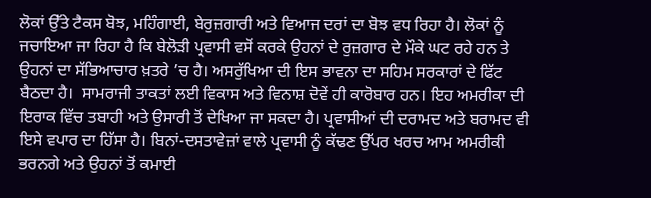ਲੋਕਾਂ ਉੱਤੇ ਟੈਕਸ ਬੋਝ, ਮਹਿੰਗਾਈ, ਬੇਰੁਜ਼ਗਾਰੀ ਅਤੇ ਵਿਆਜ ਦਰਾਂ ਦਾ ਬੋਝ ਵਧ ਰਿਹਾ ਹੈ। ਲੋਕਾਂ ਨੂੰ ਜਚਾਇਆ ਜਾ ਰਿਹਾ ਹੈ ਕਿ ਬੇਲੋੜੀ ਪ੍ਰਵਾਸੀ ਵਸੋਂ ਕਰਕੇ ਉਹਨਾਂ ਦੇ ਰੁਜ਼ਗਾਰ ਦੇ ਮੌਕੇ ਘਟ ਰਹੇ ਹਨ ਤੇ ਉਹਨਾਂ ਦਾ ਸੱਭਿਆਚਾਰ ਖ਼ਤਰੇ ’ਚ ਹੈ। ਅਸਰੁੱਖਿਆ ਦੀ ਇਸ ਭਾਵਨਾ ਦਾ ਸਹਿਮ ਸਰਕਾਰਾਂ ਦੇ ਫਿੱਟ ਬੈਠਦਾ ਹੈ।  ਸਾਮਰਾਜੀ ਤਾਕਤਾਂ ਲਈ ਵਿਕਾਸ ਅਤੇ ਵਿਨਾਸ਼ ਦੋਵੇਂ ਹੀ ਕਾਰੋਬਾਰ ਹਨ। ਇਹ ਅਮਰੀਕਾ ਦੀ ਇਰਾਕ ਵਿੱਚ ਤਬਾਹੀ ਅਤੇ ਉਸਾਰੀ ਤੋਂ ਦੇਖਿਆ ਜਾ ਸਕਦਾ ਹੈ। ਪ੍ਰਵਾਸੀਆਂ ਦੀ ਦਰਾਮਦ ਅਤੇ ਬਰਾਮਦ ਵੀ ਇਸੇ ਵਪਾਰ ਦਾ ਹਿੱਸਾ ਹੈ। ਬਿਨਾਂ-ਦਸਤਾਵੇਜ਼ਾਂ ਵਾਲੇ ਪ੍ਰਵਾਸੀ ਨੂੰ ਕੱਢਣ ਉੱਪਰ ਖਰਚ ਆਮ ਅਮਰੀਕੀ ਭਰਨਗੇ ਅਤੇ ਉਹਨਾਂ ਤੋਂ ਕਮਾਈ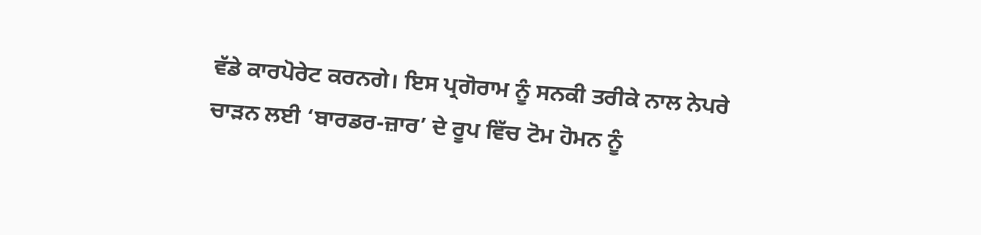ਵੱਡੇ ਕਾਰਪੋਰੇਟ ਕਰਨਗੇ। ਇਸ ਪ੍ਰਗੋਰਾਮ ਨੂੰ ਸਨਕੀ ਤਰੀਕੇ ਨਾਲ ਨੇਪਰੇ ਚਾੜਨ ਲਈ ‘ਬਾਰਡਰ-ਜ਼ਾਰ’ ਦੇ ਰੂਪ ਵਿੱਚ ਟੋਮ ਹੋਮਨ ਨੂੰ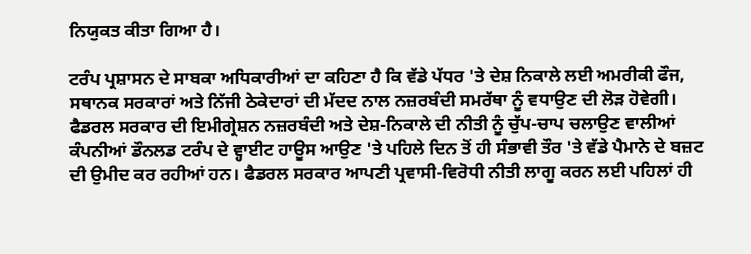ਨਿਯੁਕਤ ਕੀਤਾ ਗਿਆ ਹੈ।

ਟਰੰਪ ਪ੍ਰਸ਼ਾਸਨ ਦੇ ਸਾਬਕਾ ਅਧਿਕਾਰੀਆਂ ਦਾ ਕਹਿਣਾ ਹੈ ਕਿ ਵੱਡੇ ਪੱਧਰ 'ਤੇ ਦੇਸ਼ ਨਿਕਾਲੇ ਲਈ ਅਮਰੀਕੀ ਫੌਜ, ਸਥਾਨਕ ਸਰਕਾਰਾਂ ਅਤੇ ਨਿੱਜੀ ਠੇਕੇਦਾਰਾਂ ਦੀ ਮੱਦਦ ਨਾਲ ਨਜ਼ਰਬੰਦੀ ਸਮਰੱਥਾ ਨੂੰ ਵਧਾਉਣ ਦੀ ਲੋੜ ਹੋਵੇਗੀ। ਫੈਡਰਲ ਸਰਕਾਰ ਦੀ ਇਮੀਗ੍ਰੇਸ਼ਨ ਨਜ਼ਰਬੰਦੀ ਅਤੇ ਦੇਸ਼-ਨਿਕਾਲੇ ਦੀ ਨੀਤੀ ਨੂੰ ਚੁੱਪ-ਚਾਪ ਚਲਾਉਣ ਵਾਲੀਆਂ ਕੰਪਨੀਆਂ ਡੌਨਲਡ ਟਰੰਪ ਦੇ ਵ੍ਹਾਈਟ ਹਾਊਸ ਆਉਣ 'ਤੇ ਪਹਿਲੇ ਦਿਨ ਤੋਂ ਹੀ ਸੰਭਾਵੀ ਤੌਰ 'ਤੇ ਵੱਡੇ ਪੈਮਾਨੇ ਦੇ ਬਜ਼ਟ ਦੀ ਉਮੀਦ ਕਰ ਰਹੀਆਂ ਹਨ। ਫੈਡਰਲ ਸਰਕਾਰ ਆਪਣੀ ਪ੍ਰਵਾਸੀ-ਵਿਰੋਧੀ ਨੀਤੀ ਲਾਗੂ ਕਰਨ ਲਈ ਪਹਿਲਾਂ ਹੀ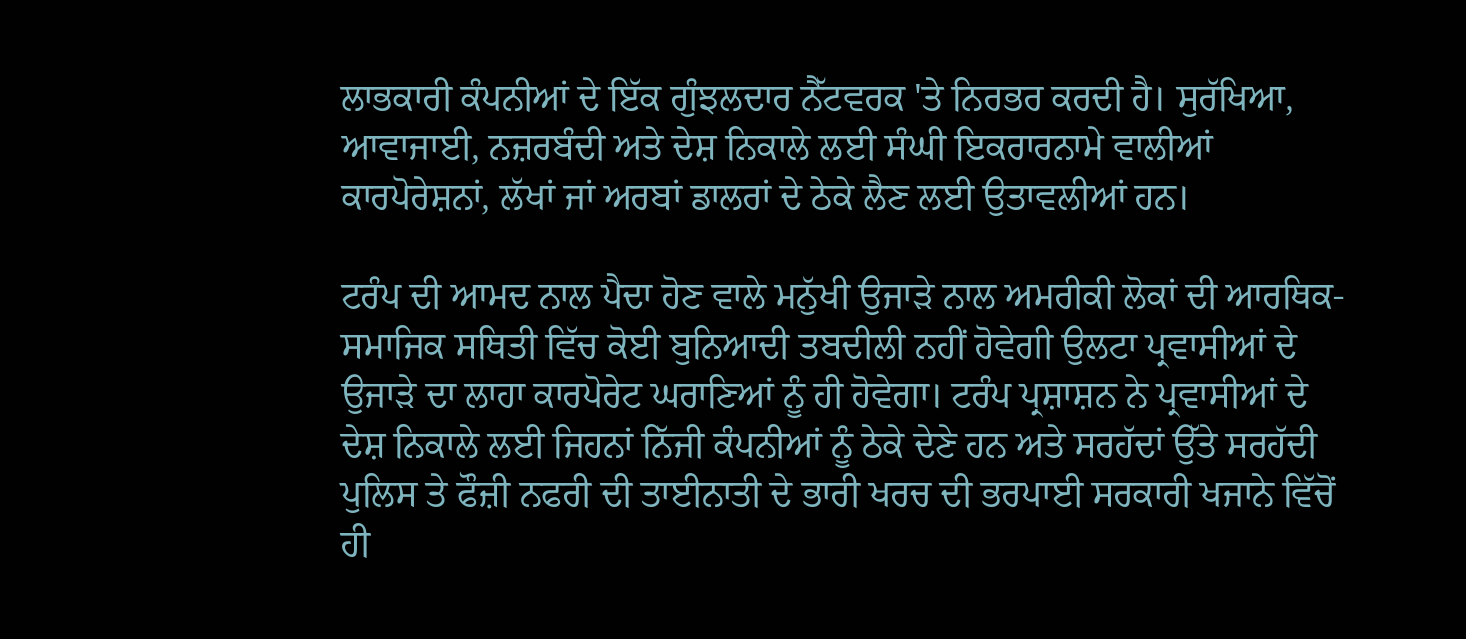ਲਾਭਕਾਰੀ ਕੰਪਨੀਆਂ ਦੇ ਇੱਕ ਗੁੰਝਲਦਾਰ ਨੈੱਟਵਰਕ 'ਤੇ ਨਿਰਭਰ ਕਰਦੀ ਹੈ। ਸੁਰੱਖਿਆ, ਆਵਾਜਾਈ, ਨਜ਼ਰਬੰਦੀ ਅਤੇ ਦੇਸ਼ ਨਿਕਾਲੇ ਲਈ ਸੰਘੀ ਇਕਰਾਰਨਾਮੇ ਵਾਲੀਆਂ ਕਾਰਪੋਰੇਸ਼ਨਾਂ, ਲੱਖਾਂ ਜਾਂ ਅਰਬਾਂ ਡਾਲਰਾਂ ਦੇ ਠੇਕੇ ਲੈਣ ਲਈ ਉਤਾਵਲੀਆਂ ਹਨ।

ਟਰੰਪ ਦੀ ਆਮਦ ਨਾਲ ਪੈਦਾ ਹੋਣ ਵਾਲੇ ਮਨੁੱਖੀ ਉਜਾੜੇ ਨਾਲ ਅਮਰੀਕੀ ਲੋਕਾਂ ਦੀ ਆਰਥਿਕ-ਸਮਾਜਿਕ ਸਥਿਤੀ ਵਿੱਚ ਕੋਈ ਬੁਨਿਆਦੀ ਤਬਦੀਲੀ ਨਹੀਂ ਹੋਵੇਗੀ ਉਲਟਾ ਪ੍ਰਵਾਸੀਆਂ ਦੇ ਉਜਾੜੇ ਦਾ ਲਾਹਾ ਕਾਰਪੋਰੇਟ ਘਰਾਣਿਆਂ ਨੂੰ ਹੀ ਹੋਵੇਗਾ। ਟਰੰਪ ਪ੍ਰਸ਼ਾਸ਼ਨ ਨੇ ਪ੍ਰਵਾਸੀਆਂ ਦੇ ਦੇਸ਼ ਨਿਕਾਲੇ ਲਈ ਜਿਹਨਾਂ ਨਿੱਜੀ ਕੰਪਨੀਆਂ ਨੂੰ ਠੇਕੇ ਦੇਣੇ ਹਨ ਅਤੇ ਸਰਹੱਦਾਂ ਉੱਤੇ ਸਰਹੱਦੀ ਪੁਲਿਸ ਤੇ ਫੌਜ਼ੀ ਨਫਰੀ ਦੀ ਤਾਈਨਾਤੀ ਦੇ ਭਾਰੀ ਖਰਚ ਦੀ ਭਰਪਾਈ ਸਰਕਾਰੀ ਖਜਾਨੇ ਵਿੱਚੋਂ ਹੀ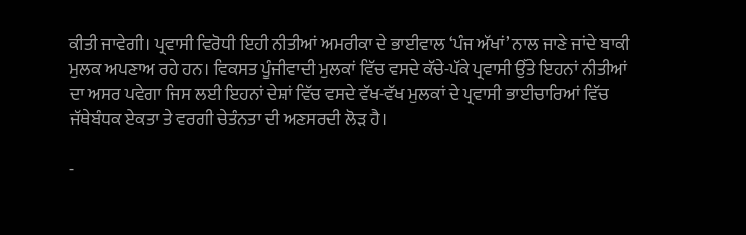ਕੀਤੀ ਜਾਵੇਗੀ। ਪ੍ਰਵਾਸੀ ਵਿਰੋਧੀ ਇਹੀ ਨੀਤੀਆਂ ਅਮਰੀਕਾ ਦੇ ਭਾਈਵਾਲ ‘ਪੰਜ ਅੱਖਾਂ’ ਨਾਲ ਜਾਣੇ ਜਾਂਦੇ ਬਾਕੀ ਮੁਲਕ ਅਪਣਾਅ ਰਹੇ ਹਨ। ਵਿਕਸਤ ਪੂੰਜੀਵਾਦੀ ਮੁਲਕਾਂ ਵਿੱਚ ਵਸਦੇ ਕੱਚੇ-ਪੱਕੇ ਪ੍ਰਵਾਸੀ ਉੱਤੇ ਇਹਨਾਂ ਨੀਤੀਆਂ ਦਾ ਅਸਰ ਪਵੇਗਾ ਜਿਸ ਲਈ ਇਹਨਾਂ ਦੇਸ਼ਾਂ ਵਿੱਚ ਵਸਦੇ ਵੱਖ-ਵੱਖ ਮੁਲਕਾਂ ਦੇ ਪ੍ਰਵਾਸੀ ਭਾਈਚਾਰਿਆਂ ਵਿੱਚ ਜੱਥੇਬੰਧਕ ਏਕਤਾ ਤੇ ਵਰਗੀ ਚੇਤੰਨਤਾ ਦੀ ਅਣਸਰਦੀ ਲੋੜ ਹੈ।

-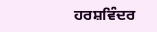ਹਰਸ਼ਵਿੰਦਰ